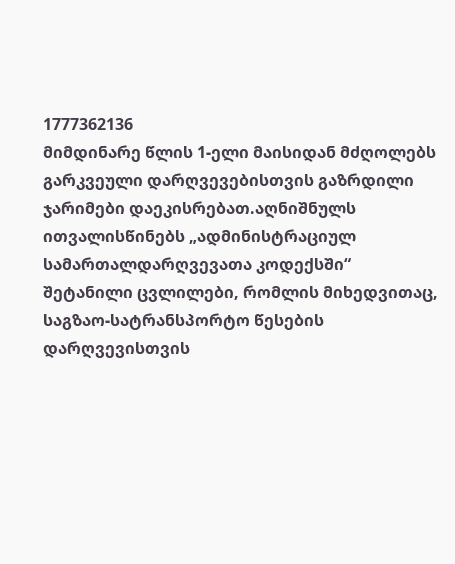1777362136
მიმდინარე წლის 1-ელი მაისიდან მძღოლებს გარკვეული დარღვევებისთვის გაზრდილი ჯარიმები დაეკისრებათ.აღნიშნულს ითვალისწინებს „ადმინისტრაციულ სამართალდარღვევათა კოდექსში“ შეტანილი ცვლილები, რომლის მიხედვითაც, საგზაო-სატრანსპორტო წესების დარღვევისთვის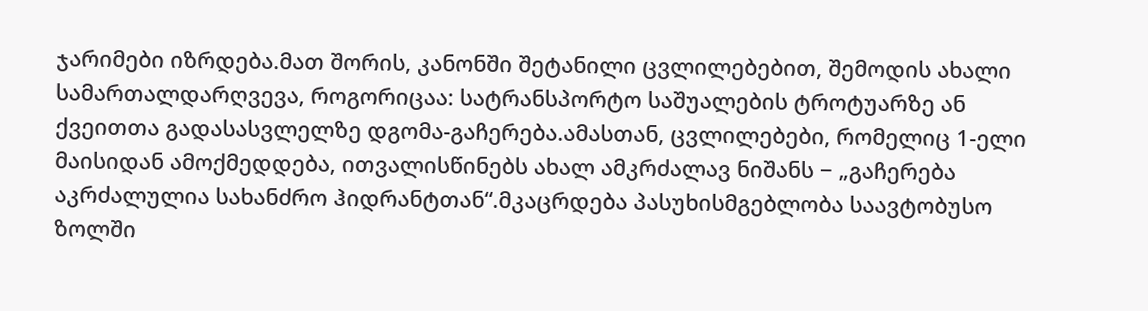ჯარიმები იზრდება.მათ შორის, კანონში შეტანილი ცვლილებებით, შემოდის ახალი სამართალდარღვევა, როგორიცაა: სატრანსპორტო საშუალების ტროტუარზე ან ქვეითთა გადასასვლელზე დგომა-გაჩერება.ამასთან, ცვლილებები, რომელიც 1-ელი მაისიდან ამოქმედდება, ითვალისწინებს ახალ ამკრძალავ ნიშანს − „გაჩერება აკრძალულია სახანძრო ჰიდრანტთან“.მკაცრდება პასუხისმგებლობა საავტობუსო ზოლში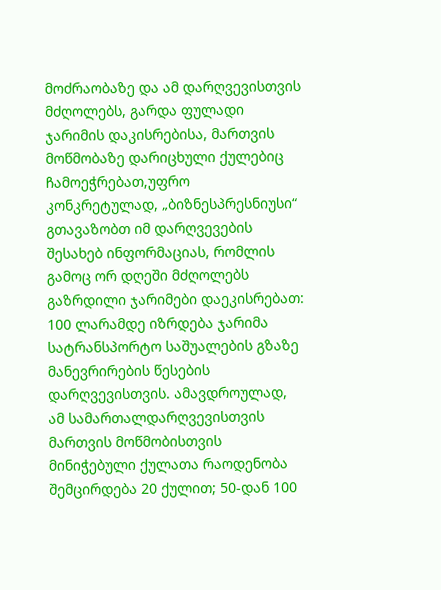მოძრაობაზე და ამ დარღვევისთვის მძღოლებს, გარდა ფულადი ჯარიმის დაკისრებისა, მართვის მოწმობაზე დარიცხული ქულებიც ჩამოეჭრებათ,უფრო კონკრეტულად, „ბიზნესპრესნიუსი“ გთავაზობთ იმ დარღვევების შესახებ ინფორმაციას, რომლის გამოც ორ დღეში მძღოლებს გაზრდილი ჯარიმები დაეკისრებათ: 100 ლარამდე იზრდება ჯარიმა სატრანსპორტო საშუალების გზაზე მანევრირების წესების დარღვევისთვის. ამავდროულად, ამ სამართალდარღვევისთვის მართვის მოწმობისთვის მინიჭებული ქულათა რაოდენობა შემცირდება 20 ქულით; 50-დან 100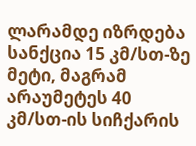ლარამდე იზრდება სანქცია 15 კმ/სთ-ზე მეტი, მაგრამ არაუმეტეს 40 კმ/სთ-ის სიჩქარის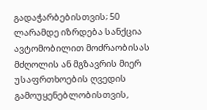გადაჭარბებისთვის; 50 ლარამდე იზრდება სანქცია ავტომობილით მოძრაობისას მძღოლის ან მგზავრის მიერ უსაფრთხოების ღვედის გამოუყენებლობისთვის,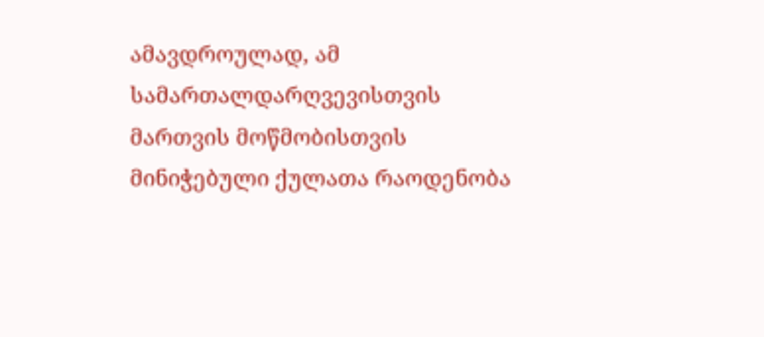ამავდროულად, ამ სამართალდარღვევისთვის მართვის მოწმობისთვის მინიჭებული ქულათა რაოდენობა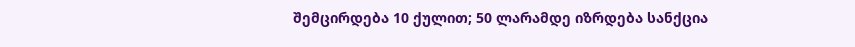შემცირდება 10 ქულით; 50 ლარამდე იზრდება სანქცია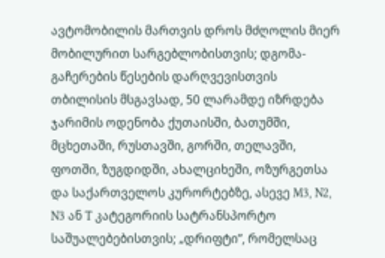ავტომობილის მართვის დროს მძღოლის მიერ მობილურით სარგებლობისთვის; დგომა-გაჩერების წესების დარღვევისთვის თბილისის მსგავსად, 50 ლარამდე იზრდება ჯარიმის ოდენობა ქუთაისში, ბათუმში, მცხეთაში, რუსთავში, გორში, თელავში, ფოთში, ზუგდიდში, ახალციხეში, ოზურგეთსა და საქართველოს კურორტებზე, ასევე M3, N2, N3 ან T კატეგორიის სატრანსპორტო საშუალებებისთვის; „დრიფტი”, რომელსაც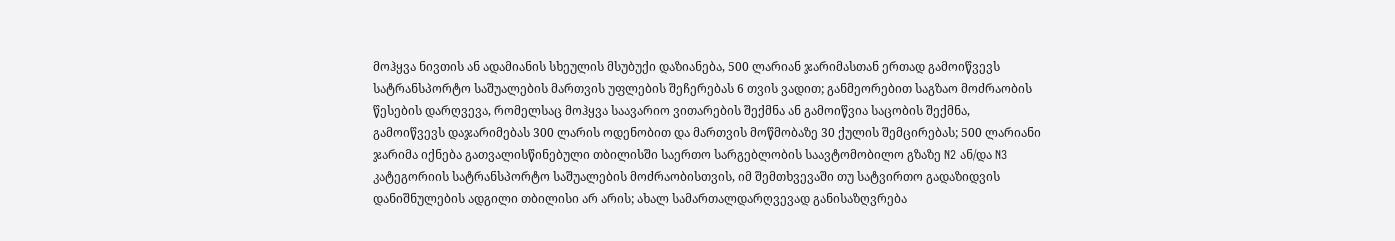მოჰყვა ნივთის ან ადამიანის სხეულის მსუბუქი დაზიანება, 500 ლარიან ჯარიმასთან ერთად გამოიწვევს სატრანსპორტო საშუალების მართვის უფლების შეჩერებას 6 თვის ვადით; განმეორებით საგზაო მოძრაობის წესების დარღვევა, რომელსაც მოჰყვა საავარიო ვითარების შექმნა ან გამოიწვია საცობის შექმნა, გამოიწვევს დაჯარიმებას 300 ლარის ოდენობით და მართვის მოწმობაზე 30 ქულის შემცირებას; 500 ლარიანი ჯარიმა იქნება გათვალისწინებული თბილისში საერთო სარგებლობის საავტომობილო გზაზე N2 ან/და N3 კატეგორიის სატრანსპორტო საშუალების მოძრაობისთვის, იმ შემთხვევაში თუ სატვირთო გადაზიდვის დანიშნულების ადგილი თბილისი არ არის; ახალ სამართალდარღვევად განისაზღვრება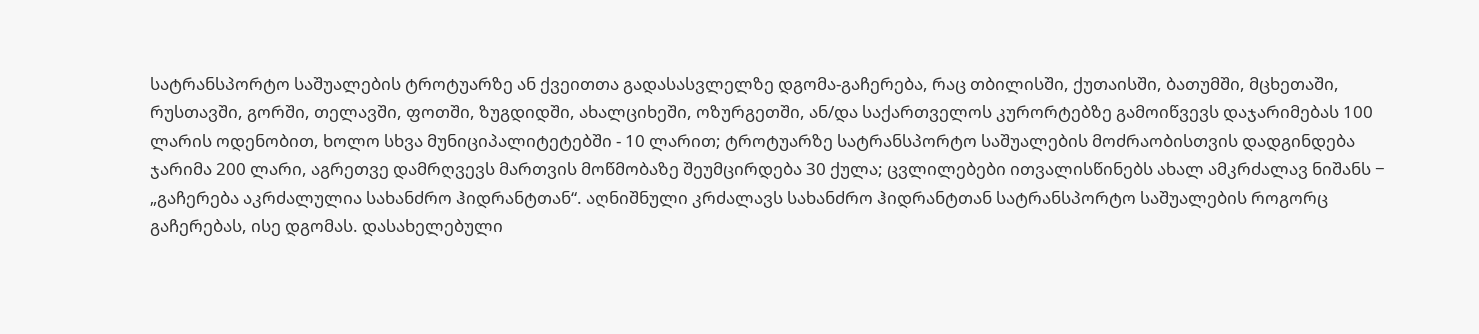სატრანსპორტო საშუალების ტროტუარზე ან ქვეითთა გადასასვლელზე დგომა-გაჩერება, რაც თბილისში, ქუთაისში, ბათუმში, მცხეთაში, რუსთავში, გორში, თელავში, ფოთში, ზუგდიდში, ახალციხეში, ოზურგეთში, ან/და საქართველოს კურორტებზე გამოიწვევს დაჯარიმებას 100 ლარის ოდენობით, ხოლო სხვა მუნიციპალიტეტებში - 10 ლარით; ტროტუარზე სატრანსპორტო საშუალების მოძრაობისთვის დადგინდება ჯარიმა 200 ლარი, აგრეთვე დამრღვევს მართვის მოწმობაზე შეუმცირდება 30 ქულა; ცვლილებები ითვალისწინებს ახალ ამკრძალავ ნიშანს − „გაჩერება აკრძალულია სახანძრო ჰიდრანტთან“. აღნიშნული კრძალავს სახანძრო ჰიდრანტთან სატრანსპორტო საშუალების როგორც გაჩერებას, ისე დგომას. დასახელებული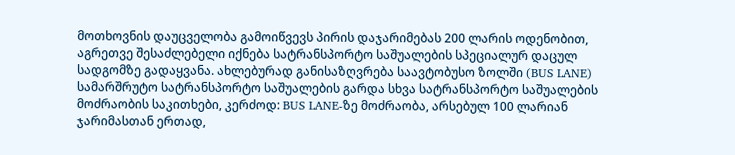მოთხოვნის დაუცველობა გამოიწვევს პირის დაჯარიმებას 200 ლარის ოდენობით, აგრეთვე შესაძლებელი იქნება სატრანსპორტო საშუალების სპეციალურ დაცულ სადგომზე გადაყვანა. ახლებურად განისაზღვრება საავტობუსო ზოლში (BUS LANE) სამარშრუტო სატრანსპორტო საშუალების გარდა სხვა სატრანსპორტო საშუალების მოძრაობის საკითხები, კერძოდ: BUS LANE-ზე მოძრაობა, არსებულ 100 ლარიან ჯარიმასთან ერთად,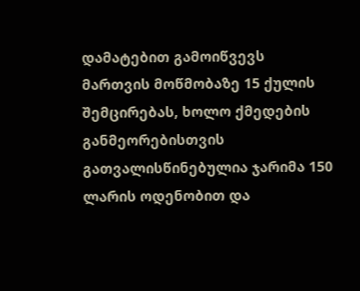დამატებით გამოიწვევს მართვის მოწმობაზე 15 ქულის შემცირებას, ხოლო ქმედების განმეორებისთვის გათვალისწინებულია ჯარიმა 150 ლარის ოდენობით და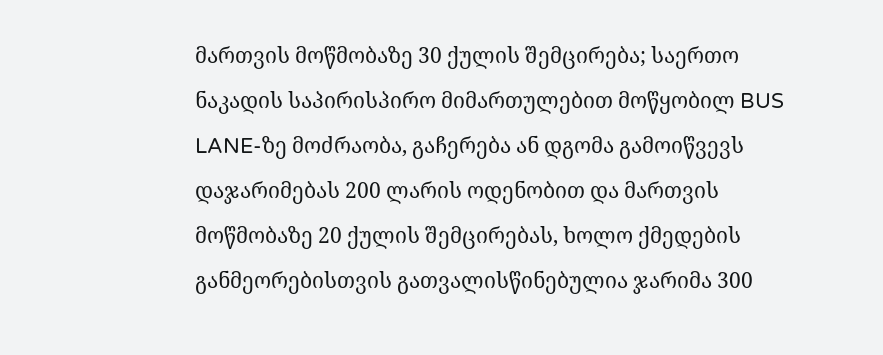მართვის მოწმობაზე 30 ქულის შემცირება; საერთო ნაკადის საპირისპირო მიმართულებით მოწყობილ BUS LANE-ზე მოძრაობა, გაჩერება ან დგომა გამოიწვევს დაჯარიმებას 200 ლარის ოდენობით და მართვის მოწმობაზე 20 ქულის შემცირებას, ხოლო ქმედების განმეორებისთვის გათვალისწინებულია ჯარიმა 300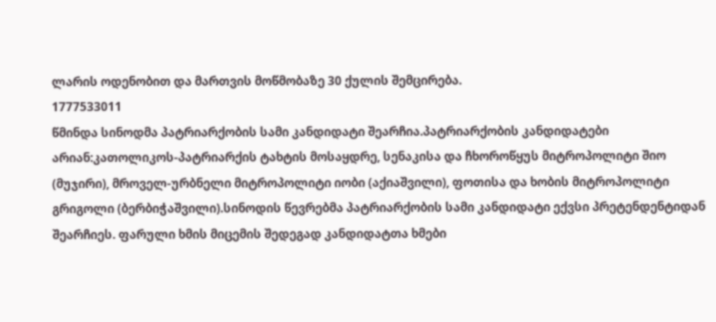ლარის ოდენობით და მართვის მოწმობაზე 30 ქულის შემცირება.
1777533011
წმინდა სინოდმა პატრიარქობის სამი კანდიდატი შეარჩია.პატრიარქობის კანდიდატები არიან:კათოლიკოს-პატრიარქის ტახტის მოსაყდრე, სენაკისა და ჩხოროწყუს მიტროპოლიტი შიო (მუჯირი), მროველ-ურბნელი მიტროპოლიტი იობი (აქიაშვილი), ფოთისა და ხობის მიტროპოლიტი გრიგოლი (ბერბიჭაშვილი).სინოდის წევრებმა პატრიარქობის სამი კანდიდატი ექვსი პრეტენდენტიდან შეარჩიეს. ფარული ხმის მიცემის შედეგად კანდიდატთა ხმები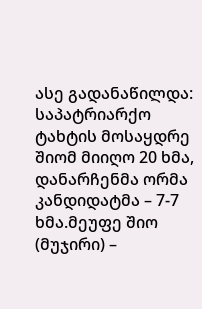ასე გადანაწილდა: საპატრიარქო ტახტის მოსაყდრე შიომ მიიღო 20 ხმა, დანარჩენმა ორმა კანდიდატმა – 7-7 ხმა.მეუფე შიო (მუჯირი) –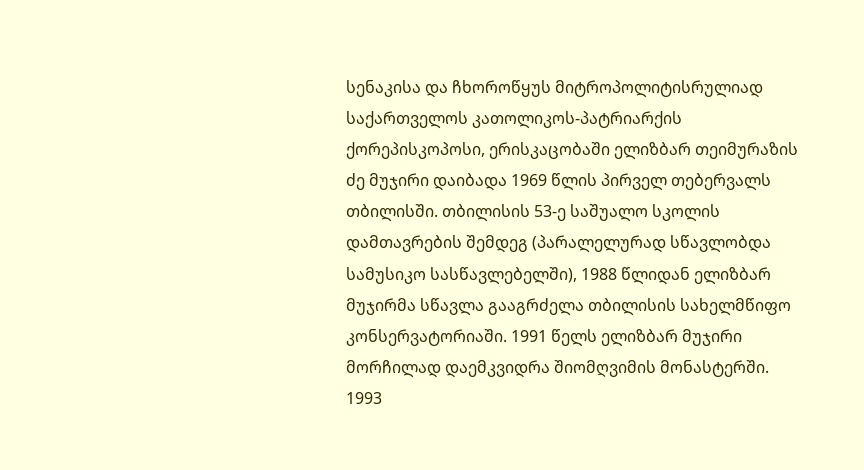სენაკისა და ჩხოროწყუს მიტროპოლიტისრულიად საქართველოს კათოლიკოს-პატრიარქის ქორეპისკოპოსი, ერისკაცობაში ელიზბარ თეიმურაზის ძე მუჯირი დაიბადა 1969 წლის პირველ თებერვალს თბილისში. თბილისის 53-ე საშუალო სკოლის დამთავრების შემდეგ (პარალელურად სწავლობდა სამუსიკო სასწავლებელში), 1988 წლიდან ელიზბარ მუჯირმა სწავლა გააგრძელა თბილისის სახელმწიფო კონსერვატორიაში. 1991 წელს ელიზბარ მუჯირი მორჩილად დაემკვიდრა შიომღვიმის მონასტერში. 1993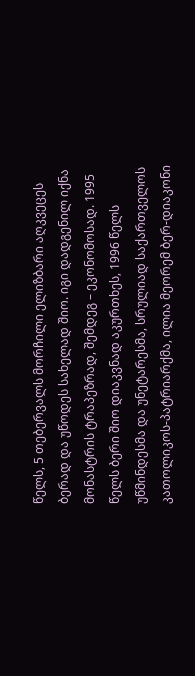წელს, 5 თებერვალს მორჩილი ელიზბარი აღკვეცეს ბერად და უწოდეს სახელად შიო. იგი დადგენილ იქნა მონასტრის ტრაპეზრად, შემდეგ – ეკონომოსად. 1995 წელს ბერი შიო დიაკვნად აკურთხეს, 1996 წელს უწმინდესმა და უნეტარესმა, სრულიად საქართველოს კათოლიკოს-პატრიარქმა, ილია მეორემ ბერ-დიაკონი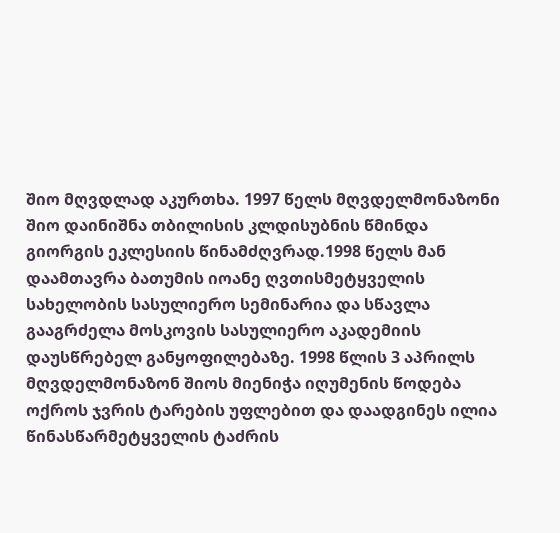შიო მღვდლად აკურთხა. 1997 წელს მღვდელმონაზონი შიო დაინიშნა თბილისის კლდისუბნის წმინდა გიორგის ეკლესიის წინამძღვრად.1998 წელს მან დაამთავრა ბათუმის იოანე ღვთისმეტყველის სახელობის სასულიერო სემინარია და სწავლა გააგრძელა მოსკოვის სასულიერო აკადემიის დაუსწრებელ განყოფილებაზე. 1998 წლის 3 აპრილს მღვდელმონაზონ შიოს მიენიჭა იღუმენის წოდება ოქროს ჯვრის ტარების უფლებით და დაადგინეს ილია წინასწარმეტყველის ტაძრის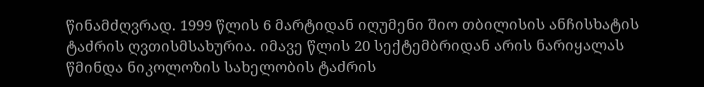წინამძღვრად. 1999 წლის 6 მარტიდან იღუმენი შიო თბილისის ანჩისხატის ტაძრის ღვთისმსახურია. იმავე წლის 20 სექტემბრიდან არის ნარიყალას წმინდა ნიკოლოზის სახელობის ტაძრის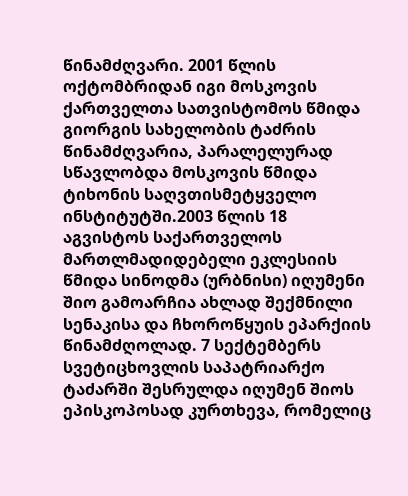წინამძღვარი. 2001 წლის ოქტომბრიდან იგი მოსკოვის ქართველთა სათვისტომოს წმიდა გიორგის სახელობის ტაძრის წინამძღვარია, პარალელურად სწავლობდა მოსკოვის წმიდა ტიხონის საღვთისმეტყველო ინსტიტუტში.2003 წლის 18 აგვისტოს საქართველოს მართლმადიდებელი ეკლესიის წმიდა სინოდმა (ურბნისი) იღუმენი შიო გამოარჩია ახლად შექმნილი სენაკისა და ჩხოროწყუის ეპარქიის წინამძღოლად. 7 სექტემბერს სვეტიცხოვლის საპატრიარქო ტაძარში შესრულდა იღუმენ შიოს ეპისკოპოსად კურთხევა, რომელიც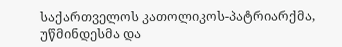საქართველოს კათოლიკოს-პატრიარქმა, უწმინდესმა და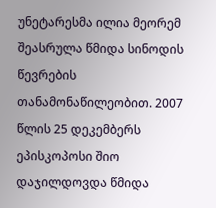უნეტარესმა ილია მეორემ შეასრულა წმიდა სინოდის წევრების თანამონაწილეობით. 2007 წლის 25 დეკემბერს ეპისკოპოსი შიო დაჯილდოვდა წმიდა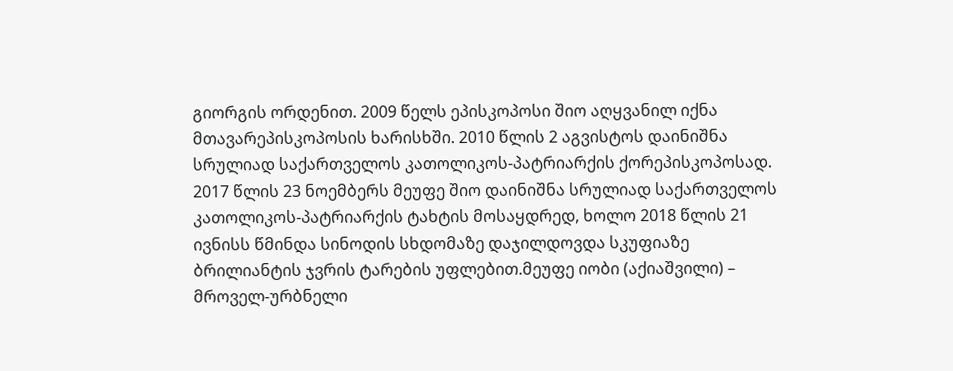გიორგის ორდენით. 2009 წელს ეპისკოპოსი შიო აღყვანილ იქნა მთავარეპისკოპოსის ხარისხში. 2010 წლის 2 აგვისტოს დაინიშნა სრულიად საქართველოს კათოლიკოს-პატრიარქის ქორეპისკოპოსად. 2017 წლის 23 ნოემბერს მეუფე შიო დაინიშნა სრულიად საქართველოს კათოლიკოს-პატრიარქის ტახტის მოსაყდრედ, ხოლო 2018 წლის 21 ივნისს წმინდა სინოდის სხდომაზე დაჯილდოვდა სკუფიაზე ბრილიანტის ჯვრის ტარების უფლებით.მეუფე იობი (აქიაშვილი) – მროველ-ურბნელი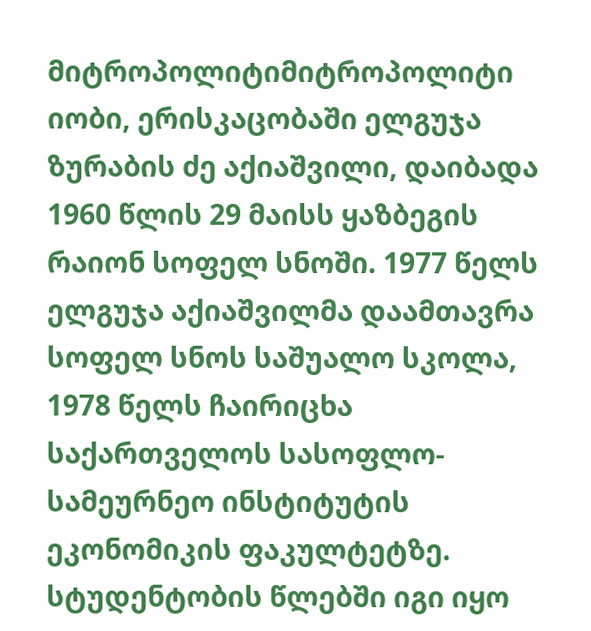მიტროპოლიტიმიტროპოლიტი იობი, ერისკაცობაში ელგუჯა ზურაბის ძე აქიაშვილი, დაიბადა 1960 წლის 29 მაისს ყაზბეგის რაიონ სოფელ სნოში. 1977 წელს ელგუჯა აქიაშვილმა დაამთავრა სოფელ სნოს საშუალო სკოლა, 1978 წელს ჩაირიცხა საქართველოს სასოფლო-სამეურნეო ინსტიტუტის ეკონომიკის ფაკულტეტზე. სტუდენტობის წლებში იგი იყო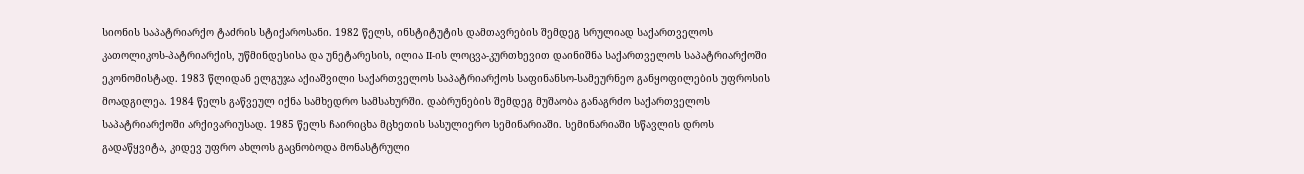სიონის საპატრიარქო ტაძრის სტიქაროსანი. 1982 წელს, ინსტიტუტის დამთავრების შემდეგ სრულიად საქართველოს კათოლიკოს-პატრიარქის, უწმინდესისა და უნეტარესის, ილია II-ის ლოცვა-კურთხევით დაინიშნა საქართველოს საპატრიარქოში ეკონომისტად. 1983 წლიდან ელგუჯა აქიაშვილი საქართველოს საპატრიარქოს საფინანსო-სამეურნეო განყოფილების უფროსის მოადგილეა. 1984 წელს გაწვეულ იქნა სამხედრო სამსახურში. დაბრუნების შემდეგ მუშაობა განაგრძო საქართველოს საპატრიარქოში არქივარიუსად. 1985 წელს ჩაირიცხა მცხეთის სასულიერო სემინარიაში. სემინარიაში სწავლის დროს გადაწყვიტა, კიდევ უფრო ახლოს გაცნობოდა მონასტრული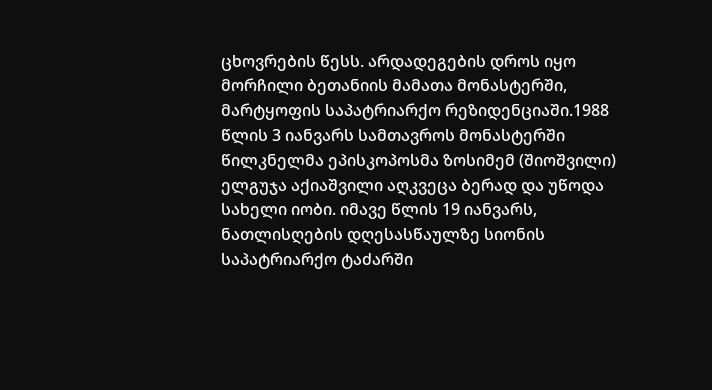ცხოვრების წესს. არდადეგების დროს იყო მორჩილი ბეთანიის მამათა მონასტერში, მარტყოფის საპატრიარქო რეზიდენციაში.1988 წლის 3 იანვარს სამთავროს მონასტერში წილკნელმა ეპისკოპოსმა ზოსიმემ (შიოშვილი) ელგუჯა აქიაშვილი აღკვეცა ბერად და უწოდა სახელი იობი. იმავე წლის 19 იანვარს, ნათლისღების დღესასწაულზე სიონის საპატრიარქო ტაძარში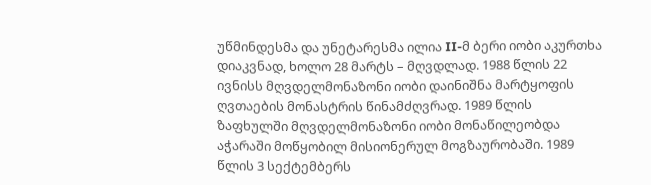უწმინდესმა და უნეტარესმა ილია II-მ ბერი იობი აკურთხა დიაკვნად, ხოლო 28 მარტს – მღვდლად. 1988 წლის 22 ივნისს მღვდელმონაზონი იობი დაინიშნა მარტყოფის ღვთაების მონასტრის წინამძღვრად. 1989 წლის ზაფხულში მღვდელმონაზონი იობი მონაწილეობდა აჭარაში მოწყობილ მისიონერულ მოგზაურობაში. 1989 წლის 3 სექტემბერს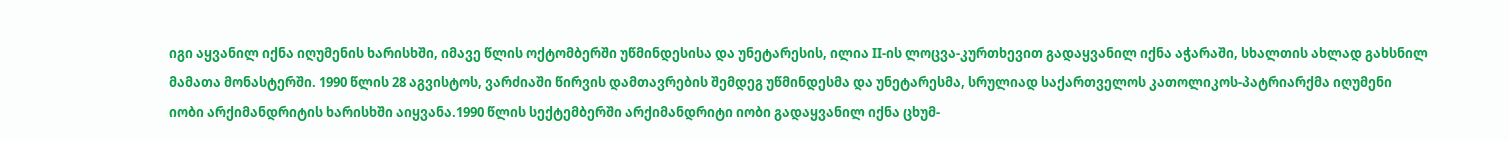იგი აყვანილ იქნა იღუმენის ხარისხში, იმავე წლის ოქტომბერში უწმინდესისა და უნეტარესის, ილია II-ის ლოცვა-კურთხევით გადაყვანილ იქნა აჭარაში, სხალთის ახლად გახსნილ მამათა მონასტერში. 1990 წლის 28 აგვისტოს, ვარძიაში წირვის დამთავრების შემდეგ უწმინდესმა და უნეტარესმა, სრულიად საქართველოს კათოლიკოს-პატრიარქმა იღუმენი იობი არქიმანდრიტის ხარისხში აიყვანა.1990 წლის სექტემბერში არქიმანდრიტი იობი გადაყვანილ იქნა ცხუმ-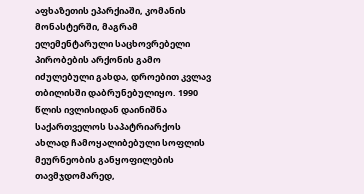აფხაზეთის ეპარქიაში, კომანის მონასტერში, მაგრამ ელემენტარული საცხოვრებელი პირობების არქონის გამო იძულებული გახდა, დროებით კვლავ თბილისში დაბრუნებულიყო. 1990 წლის ივლისიდან დაინიშნა საქართველოს საპატრიარქოს ახლად ჩამოყალიბებული სოფლის მეურნეობის განყოფილების თავმჯდომარედ,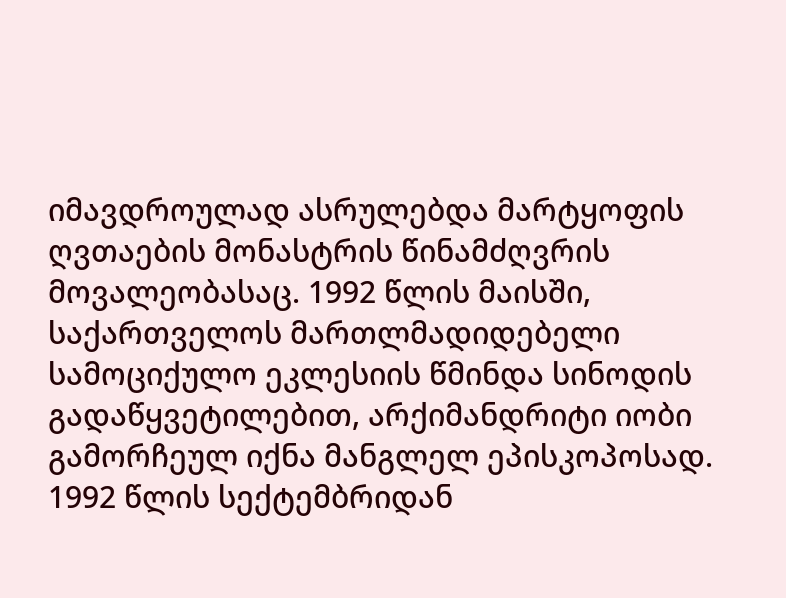იმავდროულად ასრულებდა მარტყოფის ღვთაების მონასტრის წინამძღვრის მოვალეობასაც. 1992 წლის მაისში, საქართველოს მართლმადიდებელი სამოციქულო ეკლესიის წმინდა სინოდის გადაწყვეტილებით, არქიმანდრიტი იობი გამორჩეულ იქნა მანგლელ ეპისკოპოსად. 1992 წლის სექტემბრიდან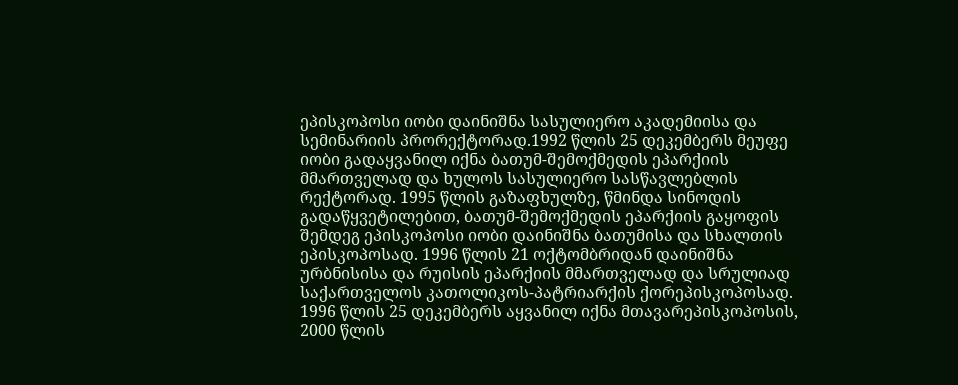ეპისკოპოსი იობი დაინიშნა სასულიერო აკადემიისა და სემინარიის პრორექტორად.1992 წლის 25 დეკემბერს მეუფე იობი გადაყვანილ იქნა ბათუმ-შემოქმედის ეპარქიის მმართველად და ხულოს სასულიერო სასწავლებლის რექტორად. 1995 წლის გაზაფხულზე, წმინდა სინოდის გადაწყვეტილებით, ბათუმ-შემოქმედის ეპარქიის გაყოფის შემდეგ ეპისკოპოსი იობი დაინიშნა ბათუმისა და სხალთის ეპისკოპოსად. 1996 წლის 21 ოქტომბრიდან დაინიშნა ურბნისისა და რუისის ეპარქიის მმართველად და სრულიად საქართველოს კათოლიკოს-პატრიარქის ქორეპისკოპოსად. 1996 წლის 25 დეკემბერს აყვანილ იქნა მთავარეპისკოპოსის, 2000 წლის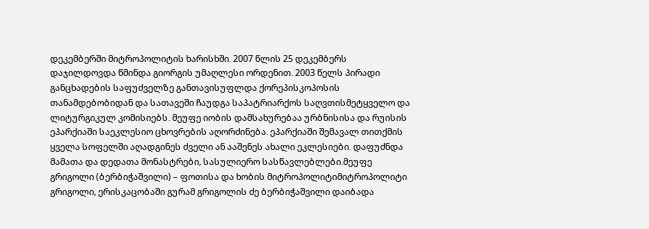დეკემბერში მიტროპოლიტის ხარისხში. 2007 წლის 25 დეკემბერს დაჯილდოვდა წმინდა გიორგის უმაღლესი ორდენით. 2003 წელს პირადი განცხადების საფუძველზე განთავისუფლდა ქორეპისკოპოსის თანამდებობიდან და სათავეში ჩაუდგა საპატრიარქოს საღვთისმეტყველო და ლიტურგიკულ კომისიებს. მეუფე იობის დამსახურებაა ურბნისისა და რუისის ეპარქიაში საეკლესიო ცხოვრების აღორძინება. ეპარქიაში შემავალ თითქმის ყველა სოფელში აღადგინეს ძველი ან ააშენეს ახალი ეკლესიები. დაფუძნდა მამათა და დედათა მონასტრები, სასულიერო სასწავლებლები.მეუფე გრიგოლი (ბერბიჭაშვილი) – ფოთისა და ხობის მიტროპოლიტიმიტროპოლიტი გრიგოლი, ერისკაცობაში გურამ გრიგოლის ძე ბერბიჭაშვილი დაიბადა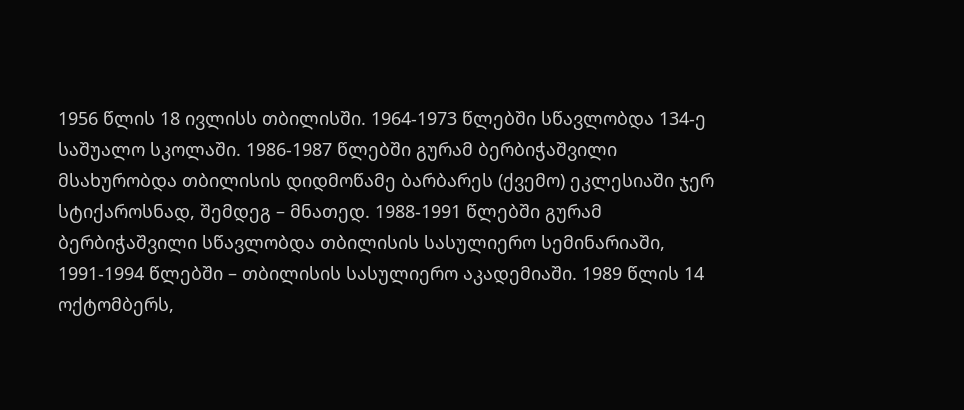1956 წლის 18 ივლისს თბილისში. 1964-1973 წლებში სწავლობდა 134-ე საშუალო სკოლაში. 1986-1987 წლებში გურამ ბერბიჭაშვილი მსახურობდა თბილისის დიდმოწამე ბარბარეს (ქვემო) ეკლესიაში ჯერ სტიქაროსნად, შემდეგ – მნათედ. 1988-1991 წლებში გურამ ბერბიჭაშვილი სწავლობდა თბილისის სასულიერო სემინარიაში, 1991-1994 წლებში – თბილისის სასულიერო აკადემიაში. 1989 წლის 14 ოქტომბერს,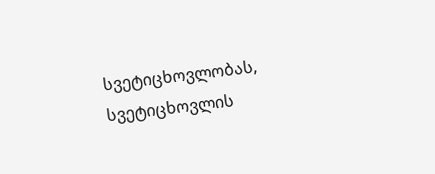სვეტიცხოვლობას, სვეტიცხოვლის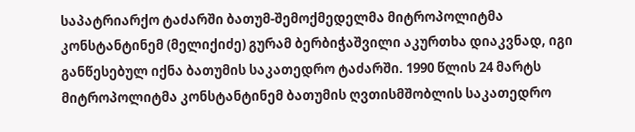საპატრიარქო ტაძარში ბათუმ-შემოქმედელმა მიტროპოლიტმა კონსტანტინემ (მელიქიძე) გურამ ბერბიჭაშვილი აკურთხა დიაკვნად, იგი განწესებულ იქნა ბათუმის საკათედრო ტაძარში. 1990 წლის 24 მარტს მიტროპოლიტმა კონსტანტინემ ბათუმის ღვთისმშობლის საკათედრო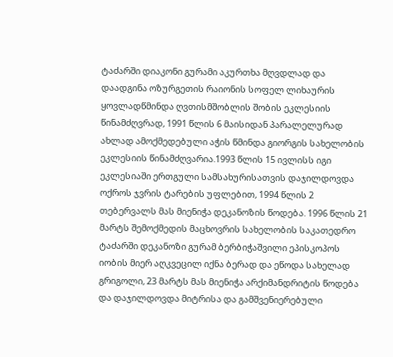ტაძარში დიაკონი გურამი აკურთხა მღვდლად და დაადგინა ოზურგეთის რაიონის სოფელ ლიხაურის ყოვლადწმინდა ღვთისმშობლის შობის ეკლესიის წინამძღვრად, 1991 წლის 6 მაისიდან პარალელურად ახლად ამოქმედებული აჭის წმინდა გიორგის სახელობის ეკლესიის წინამძღვარია.1993 წლის 15 ივლისს იგი ეკლესიაში ერთგული სამსახურისათვის დაჯილდოვდა ოქროს ჯვრის ტარების უფლებით, 1994 წლის 2 თებერვალს მას მიენიჭა დეკანოზის წოდება. 1996 წლის 21 მარტს შემოქმედის მაცხოვრის სახელობის საკათედრო ტაძარში დეკანოზი გურამ ბერბიჭაშვილი ეპისკოპოს იობის მიერ აღკვეცილ იქნა ბერად და ეწოდა სახელად გრიგოლი, 23 მარტს მას მიენიჭა არქიმანდრიტის წოდება და დაჯილდოვდა მიტრისა და გამშვენიერებული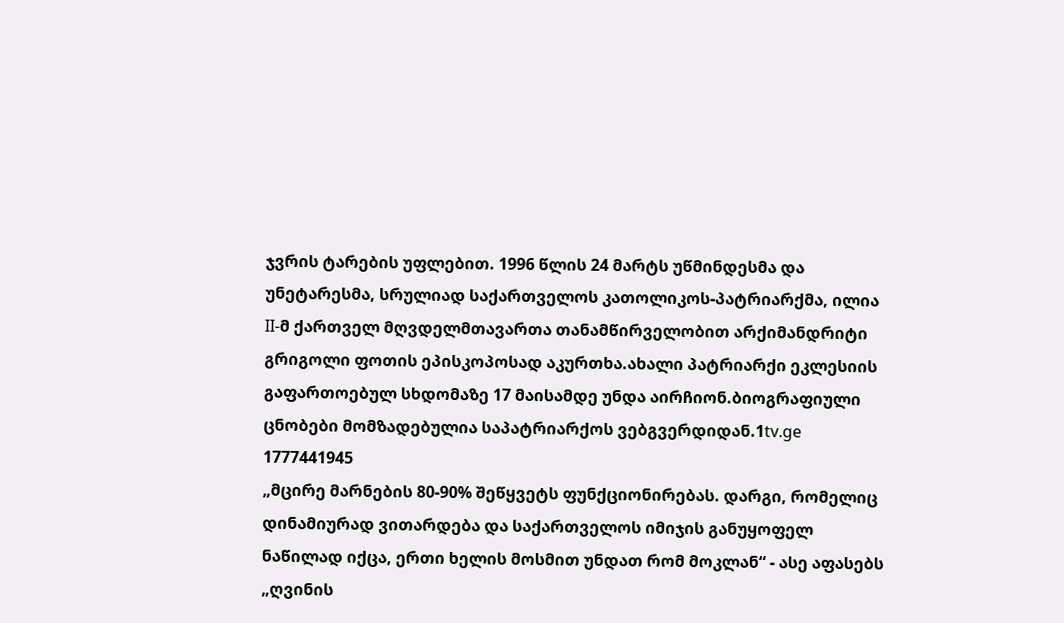ჯვრის ტარების უფლებით. 1996 წლის 24 მარტს უწმინდესმა და უნეტარესმა, სრულიად საქართველოს კათოლიკოს-პატრიარქმა, ილია II-მ ქართველ მღვდელმთავართა თანამწირველობით არქიმანდრიტი გრიგოლი ფოთის ეპისკოპოსად აკურთხა.ახალი პატრიარქი ეკლესიის გაფართოებულ სხდომაზე 17 მაისამდე უნდა აირჩიონ.ბიოგრაფიული ცნობები მომზადებულია საპატრიარქოს ვებგვერდიდან.1tv.ge
1777441945
„მცირე მარნების 80-90% შეწყვეტს ფუნქციონირებას. დარგი, რომელიც დინამიურად ვითარდება და საქართველოს იმიჯის განუყოფელ ნაწილად იქცა, ერთი ხელის მოსმით უნდათ რომ მოკლან“ - ასე აფასებს „ღვინის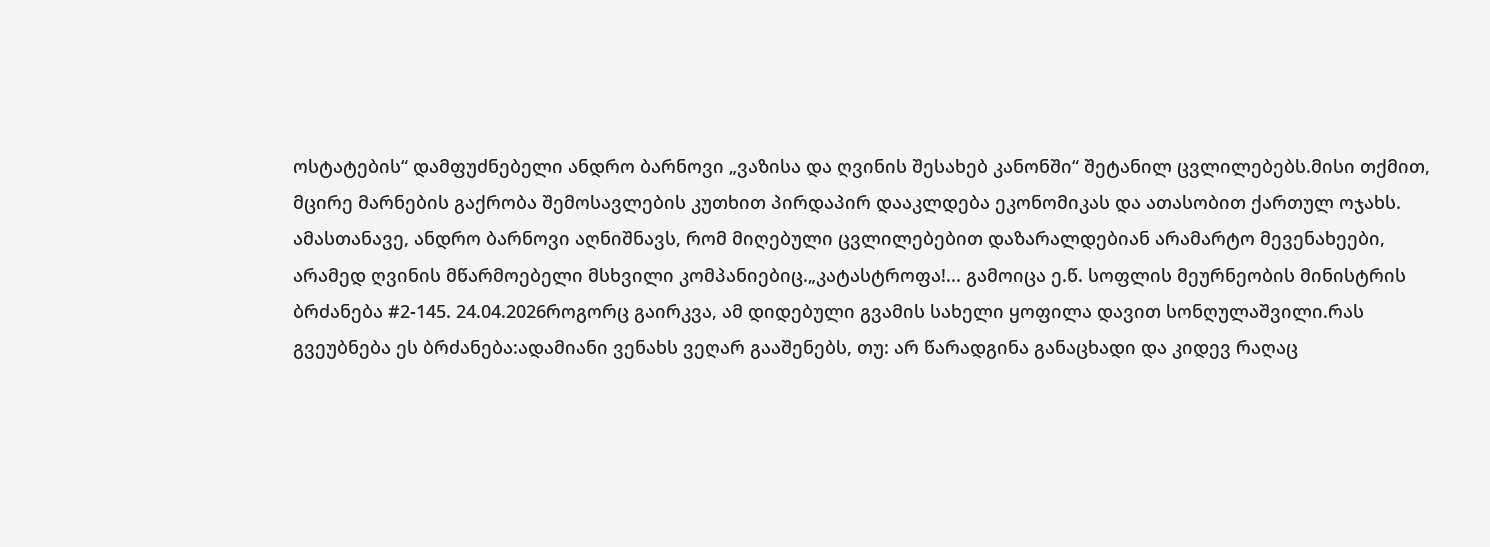ოსტატების“ დამფუძნებელი ანდრო ბარნოვი „ვაზისა და ღვინის შესახებ კანონში“ შეტანილ ცვლილებებს.მისი თქმით, მცირე მარნების გაქრობა შემოსავლების კუთხით პირდაპირ დააკლდება ეკონომიკას და ათასობით ქართულ ოჯახს. ამასთანავე, ანდრო ბარნოვი აღნიშნავს, რომ მიღებული ცვლილებებით დაზარალდებიან არამარტო მევენახეები, არამედ ღვინის მწარმოებელი მსხვილი კომპანიებიც.„კატასტროფა!... გამოიცა ე.წ. სოფლის მეურნეობის მინისტრის ბრძანება #2-145. 24.04.2026როგორც გაირკვა, ამ დიდებული გვამის სახელი ყოფილა დავით სონღულაშვილი.რას გვეუბნება ეს ბრძანება:ადამიანი ვენახს ვეღარ გააშენებს, თუ: არ წარადგინა განაცხადი და კიდევ რაღაც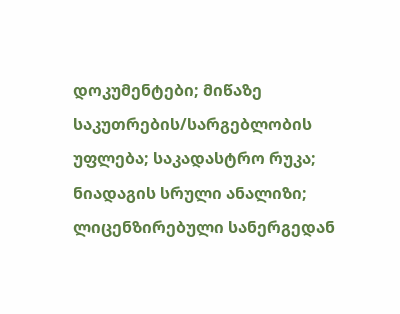დოკუმენტები; მიწაზე საკუთრების/სარგებლობის უფლება; საკადასტრო რუკა; ნიადაგის სრული ანალიზი; ლიცენზირებული სანერგედან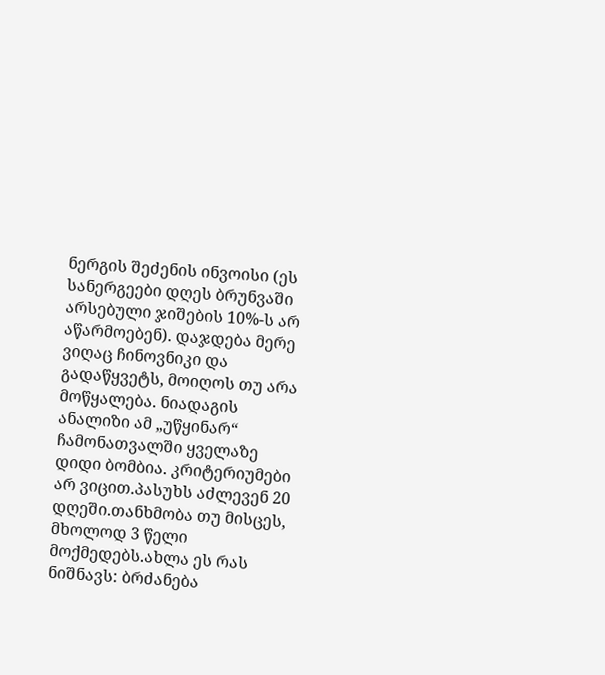ნერგის შეძენის ინვოისი (ეს სანერგეები დღეს ბრუნვაში არსებული ჯიშების 10%-ს არ აწარმოებენ). დაჯდება მერე ვიღაც ჩინოვნიკი და გადაწყვეტს, მოიღოს თუ არა მოწყალება. ნიადაგის ანალიზი ამ „უწყინარ“ ჩამონათვალში ყველაზე დიდი ბომბია. კრიტერიუმები არ ვიცით.პასუხს აძლევენ 20 დღეში.თანხმობა თუ მისცეს, მხოლოდ 3 წელი მოქმედებს.ახლა ეს რას ნიშნავს: ბრძანება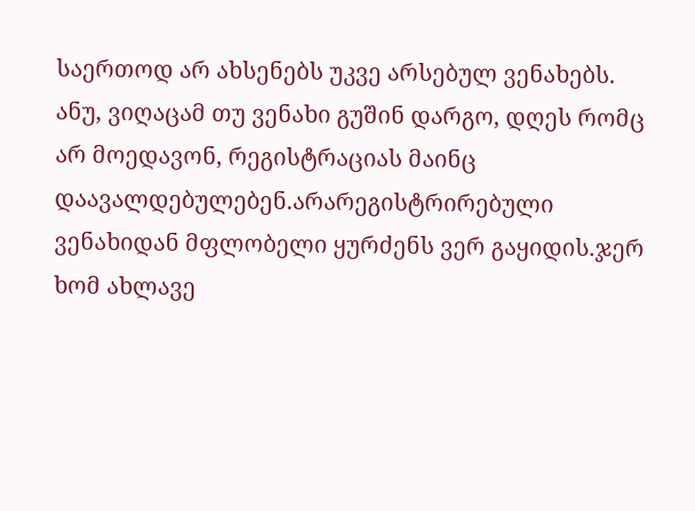საერთოდ არ ახსენებს უკვე არსებულ ვენახებს. ანუ, ვიღაცამ თუ ვენახი გუშინ დარგო, დღეს რომც არ მოედავონ, რეგისტრაციას მაინც დაავალდებულებენ.არარეგისტრირებული ვენახიდან მფლობელი ყურძენს ვერ გაყიდის.ჯერ ხომ ახლავე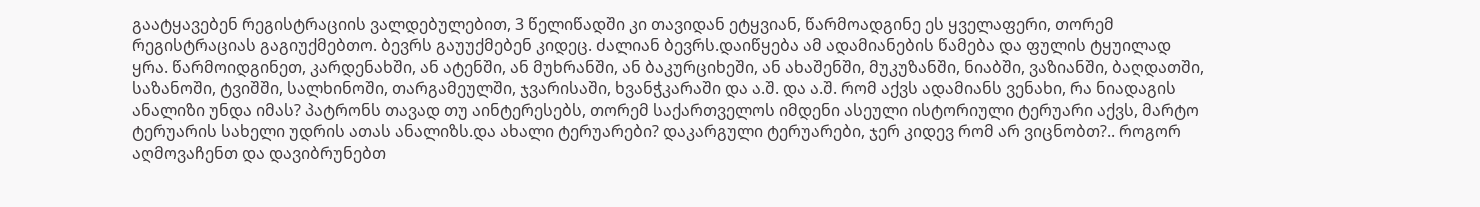გაატყავებენ რეგისტრაციის ვალდებულებით, 3 წელიწადში კი თავიდან ეტყვიან, წარმოადგინე ეს ყველაფერი, თორემ რეგისტრაციას გაგიუქმებთო. ბევრს გაუუქმებენ კიდეც. ძალიან ბევრს.დაიწყება ამ ადამიანების წამება და ფულის ტყუილად ყრა. წარმოიდგინეთ, კარდენახში, ან ატენში, ან მუხრანში, ან ბაკურციხეში, ან ახაშენში, მუკუზანში, ნიაბში, ვაზიანში, ბაღდათში, საზანოში, ტვიშში, სალხინოში, თარგამეულში, ჯვარისაში, ხვანჭკარაში და ა.შ. და ა.შ. რომ აქვს ადამიანს ვენახი, რა ნიადაგის ანალიზი უნდა იმას? პატრონს თავად თუ აინტერესებს, თორემ საქართველოს იმდენი ასეული ისტორიული ტერუარი აქვს, მარტო ტერუარის სახელი უდრის ათას ანალიზს.და ახალი ტერუარები? დაკარგული ტერუარები, ჯერ კიდევ რომ არ ვიცნობთ?.. როგორ აღმოვაჩენთ და დავიბრუნებთ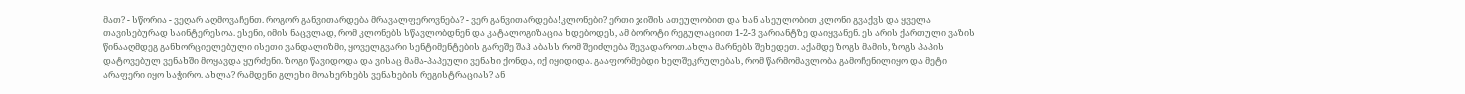მათ? - სწორია - ვეღარ აღმოვაჩენთ. როგორ განვითარდება მრავალფეროვნება? - ვერ განვითარდება!კლონები? ერთი ჯიშის ათეულობით და ხან ასეულობით კლონი გვაქვს და ყველა თავისებურად საინტერესოა. ესენი, იმის ნაცვლად, რომ კლონებს სწავლობდნენ და კატალოგიზაცია ხდებოდეს, ამ ბოროტი რეგულაციით 1-2-3 ვარიანტზე დაიყვანენ. ეს არის ქართული ვაზის წინააღმდეგ განხორციელებული ისეთი ვანდალიზმი, ყოველგვარი სენტიმენტების გარეშე შაჰ აბასს რომ შეიძლება შევადაროთ.ახლა მარნებს შეხედეთ. აქამდე ზოგს მამის, ზოგს პაპის დატოვებულ ვენახში მოყავდა ყურძენი. ზოგი წავიდოდა და ვისაც მამა-პაპეული ვენახი ქონდა, იქ იყიდიდა. გააფორმებდი ხელშეკრულებას, რომ წარმომავლობა გამოჩენილიყო და მეტი არაფერი იყო საჭირო. ახლა? რამდენი გლეხი მოახერხებს ვენახების რეგისტრაციას? ან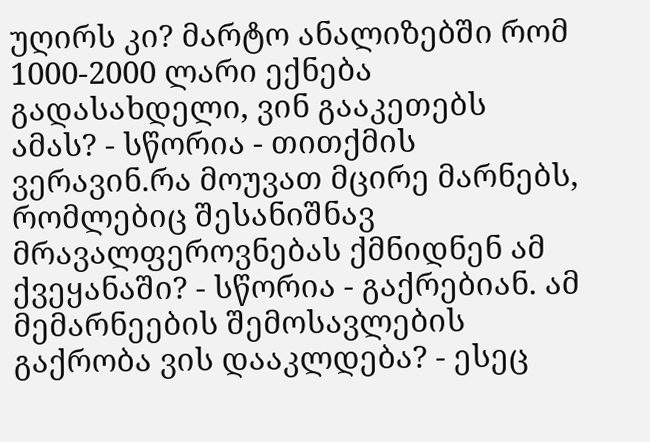უღირს კი? მარტო ანალიზებში რომ 1000-2000 ლარი ექნება გადასახდელი, ვინ გააკეთებს ამას? - სწორია - თითქმის ვერავინ.რა მოუვათ მცირე მარნებს, რომლებიც შესანიშნავ მრავალფეროვნებას ქმნიდნენ ამ ქვეყანაში? - სწორია - გაქრებიან. ამ მემარნეების შემოსავლების გაქრობა ვის დააკლდება? - ესეც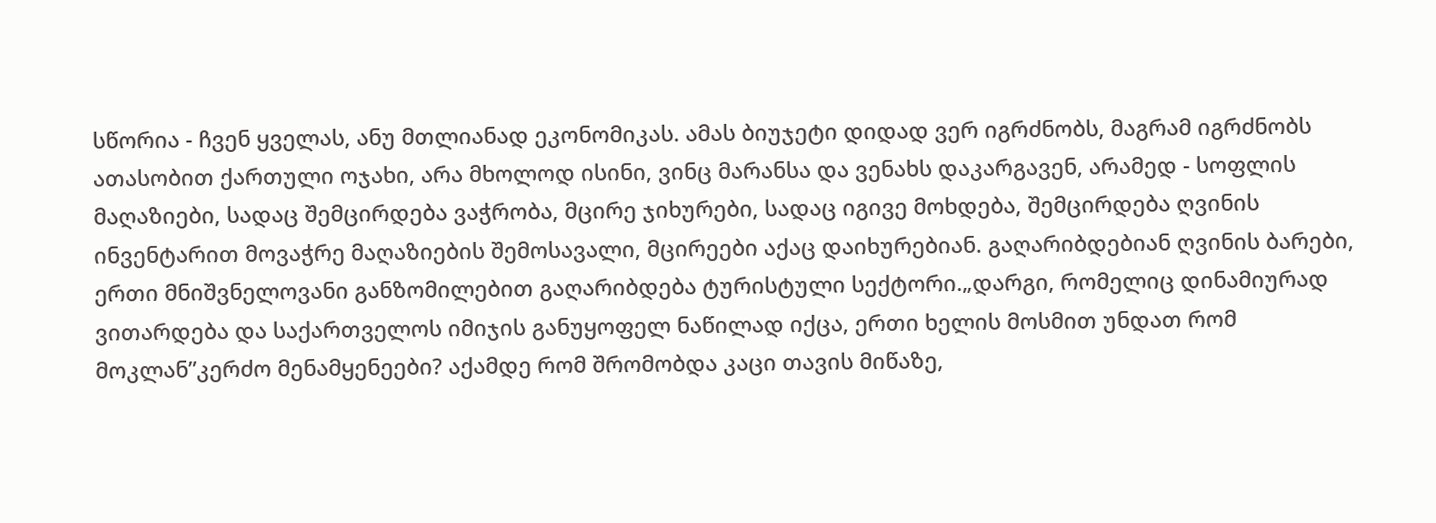სწორია - ჩვენ ყველას, ანუ მთლიანად ეკონომიკას. ამას ბიუჯეტი დიდად ვერ იგრძნობს, მაგრამ იგრძნობს ათასობით ქართული ოჯახი, არა მხოლოდ ისინი, ვინც მარანსა და ვენახს დაკარგავენ, არამედ - სოფლის მაღაზიები, სადაც შემცირდება ვაჭრობა, მცირე ჯიხურები, სადაც იგივე მოხდება, შემცირდება ღვინის ინვენტარით მოვაჭრე მაღაზიების შემოსავალი, მცირეები აქაც დაიხურებიან. გაღარიბდებიან ღვინის ბარები, ერთი მნიშვნელოვანი განზომილებით გაღარიბდება ტურისტული სექტორი.„დარგი, რომელიც დინამიურად ვითარდება და საქართველოს იმიჯის განუყოფელ ნაწილად იქცა, ერთი ხელის მოსმით უნდათ რომ მოკლან”კერძო მენამყენეები? აქამდე რომ შრომობდა კაცი თავის მიწაზე,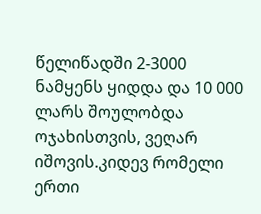წელიწადში 2-3000 ნამყენს ყიდდა და 10 000 ლარს შოულობდა ოჯახისთვის, ვეღარ იშოვის.კიდევ რომელი ერთი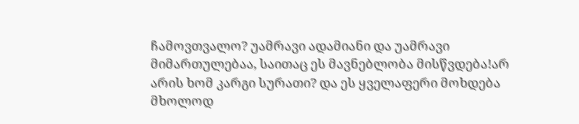ჩამოვთვალო? უამრავი ადამიანი და უამრავი მიმართულებაა, საითაც ეს მავნებლობა მისწვდება!არ არის ხომ კარგი სურათი? და ეს ყველაფერი მოხდება მხოლოდ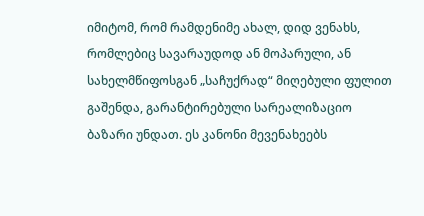იმიტომ, რომ რამდენიმე ახალ, დიდ ვენახს, რომლებიც სავარაუდოდ ან მოპარული, ან სახელმწიფოსგან „საჩუქრად“ მიღებული ფულით გაშენდა, გარანტირებული სარეალიზაციო ბაზარი უნდათ. ეს კანონი მევენახეებს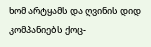ხომ არტყამს და ღვინის დიდ კომპანიებს ქოც-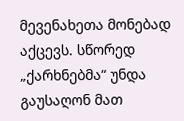მევენახეთა მონებად აქცევს. სწორედ „ქარხნებმა“ უნდა გაუსაღონ მათ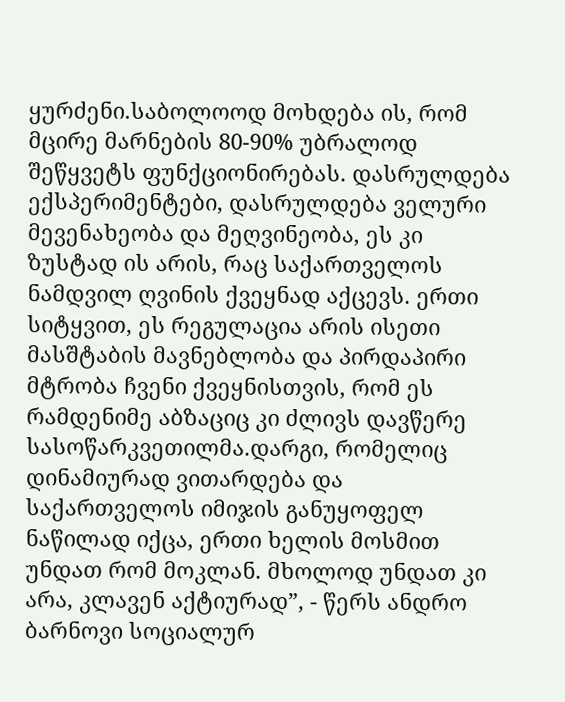ყურძენი.საბოლოოდ მოხდება ის, რომ მცირე მარნების 80-90% უბრალოდ შეწყვეტს ფუნქციონირებას. დასრულდება ექსპერიმენტები, დასრულდება ველური მევენახეობა და მეღვინეობა, ეს კი ზუსტად ის არის, რაც საქართველოს ნამდვილ ღვინის ქვეყნად აქცევს. ერთი სიტყვით, ეს რეგულაცია არის ისეთი მასშტაბის მავნებლობა და პირდაპირი მტრობა ჩვენი ქვეყნისთვის, რომ ეს რამდენიმე აბზაციც კი ძლივს დავწერე სასოწარკვეთილმა.დარგი, რომელიც დინამიურად ვითარდება და საქართველოს იმიჯის განუყოფელ ნაწილად იქცა, ერთი ხელის მოსმით უნდათ რომ მოკლან. მხოლოდ უნდათ კი არა, კლავენ აქტიურად”, - წერს ანდრო ბარნოვი სოციალურ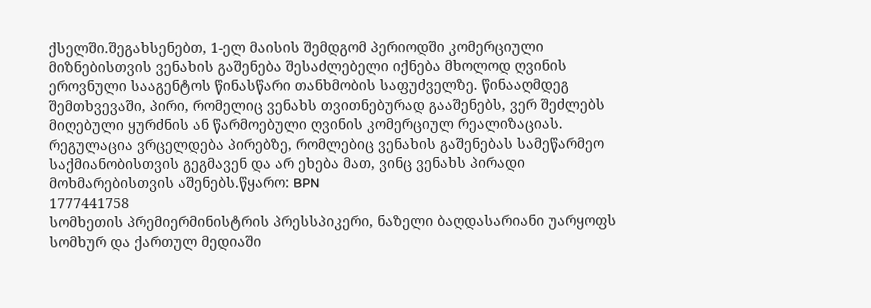ქსელში.შეგახსენებთ, 1-ელ მაისის შემდგომ პერიოდში კომერციული მიზნებისთვის ვენახის გაშენება შესაძლებელი იქნება მხოლოდ ღვინის ეროვნული სააგენტოს წინასწარი თანხმობის საფუძველზე. წინააღმდეგ შემთხვევაში, პირი, რომელიც ვენახს თვითნებურად გააშენებს, ვერ შეძლებს მიღებული ყურძნის ან წარმოებული ღვინის კომერციულ რეალიზაციას. რეგულაცია ვრცელდება პირებზე, რომლებიც ვენახის გაშენებას სამეწარმეო საქმიანობისთვის გეგმავენ და არ ეხება მათ, ვინც ვენახს პირადი მოხმარებისთვის აშენებს.წყარო: BPN
1777441758
სომხეთის პრემიერმინისტრის პრესსპიკერი, ნაზელი ბაღდასარიანი უარყოფს სომხურ და ქართულ მედიაში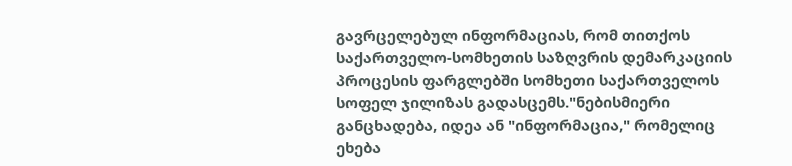გავრცელებულ ინფორმაციას, რომ თითქოს საქართველო-სომხეთის საზღვრის დემარკაციის პროცესის ფარგლებში სომხეთი საქართველოს სოფელ ჯილიზას გადასცემს."ნებისმიერი განცხადება, იდეა ან "ინფორმაცია," რომელიც ეხება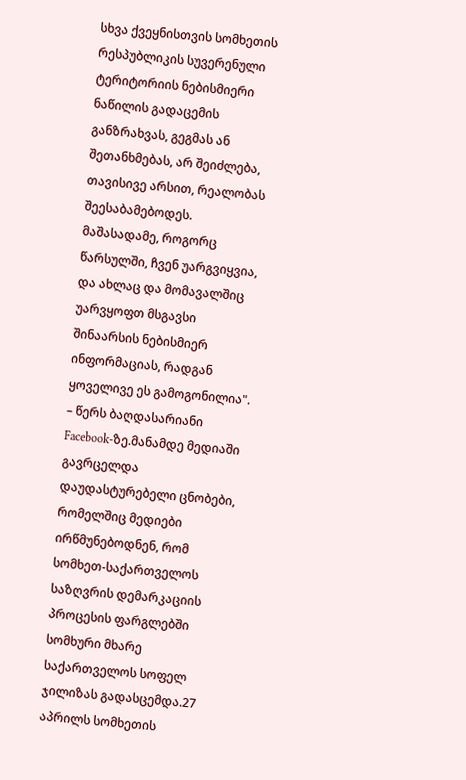სხვა ქვეყნისთვის სომხეთის რესპუბლიკის სუვერენული ტერიტორიის ნებისმიერი ნაწილის გადაცემის განზრახვას, გეგმას ან შეთანხმებას, არ შეიძლება, თავისივე არსით, რეალობას შეესაბამებოდეს. მაშასადამე, როგორც წარსულში, ჩვენ უარგვიყვია, და ახლაც და მომავალშიც უარვყოფთ მსგავსი შინაარსის ნებისმიერ ინფორმაციას, რადგან ყოველივე ეს გამოგონილია". – წერს ბაღდასარიანი Facebook-ზე.მანამდე მედიაში გავრცელდა დაუდასტურებელი ცნობები, რომელშიც მედიები ირწმუნებოდნენ, რომ სომხეთ-საქართველოს საზღვრის დემარკაციის პროცესის ფარგლებში სომხური მხარე საქართველოს სოფელ ჯილიზას გადასცემდა.27 აპრილს სომხეთის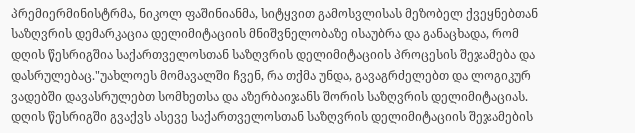პრემიერმინისტრმა, ნიკოლ ფაშინიანმა, სიტყვით გამოსვლისას მეზობელ ქვეყნებთან საზღვრის დემარკაცია დელიმიტაციის მნიშვნელობაზე ისაუბრა და განაცხადა, რომ დღის წესრიგშია საქართველოსთან საზღვრის დელიმიტაციის პროცესის შეჯამება და დასრულებაც."უახლოეს მომავალში ჩვენ, რა თქმა უნდა, გავაგრძელებთ და ლოგიკურ ვადებში დავასრულებთ სომხეთსა და აზერბაიჯანს შორის საზღვრის დელიმიტაციას. დღის წესრიგში გვაქვს ასევე საქართველოსთან საზღვრის დელიმიტაციის შეჯამების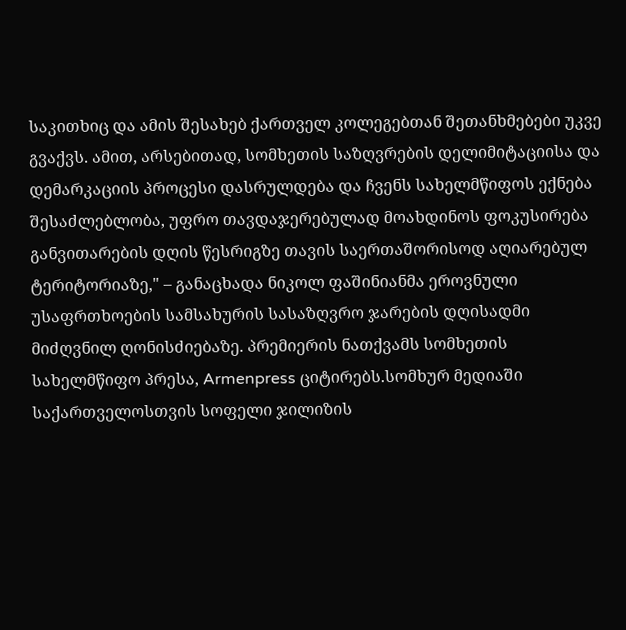საკითხიც და ამის შესახებ ქართველ კოლეგებთან შეთანხმებები უკვე გვაქვს. ამით, არსებითად, სომხეთის საზღვრების დელიმიტაციისა და დემარკაციის პროცესი დასრულდება და ჩვენს სახელმწიფოს ექნება შესაძლებლობა, უფრო თავდაჯერებულად მოახდინოს ფოკუსირება განვითარების დღის წესრიგზე თავის საერთაშორისოდ აღიარებულ ტერიტორიაზე," – განაცხადა ნიკოლ ფაშინიანმა ეროვნული უსაფრთხოების სამსახურის სასაზღვრო ჯარების დღისადმი მიძღვნილ ღონისძიებაზე. პრემიერის ნათქვამს სომხეთის სახელმწიფო პრესა, Armenpress ციტირებს.სომხურ მედიაში საქართველოსთვის სოფელი ჯილიზის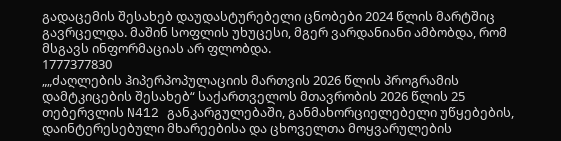გადაცემის შესახებ დაუდასტურებელი ცნობები 2024 წლის მარტშიც გავრცელდა. მაშინ სოფლის უხუცესი, მგერ ვარდანიანი ამბობდა, რომ მსგავს ინფორმაციას არ ფლობდა.
1777377830
„„ძაღლების ჰიპერპოპულაციის მართვის 2026 წლის პროგრამის დამტკიცების შესახებ“ საქართველოს მთავრობის 2026 წლის 25 თებერვლის N412 განკარგულებაში, განმახორციელებელი უწყებების, დაინტერესებული მხარეებისა და ცხოველთა მოყვარულების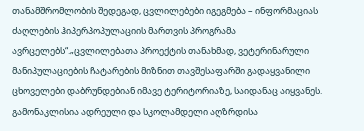თანამშრომლობის შედეგად, ცვლილებები იგეგმება – ინფორმაციას ძაღლების ჰიპერპოპულაციის მართვის პროგრამა ავრცელებს“.„ცვლილებათა პროექტის თანახმად, ვეტერინარული მანიპულაციების ჩატარების მიზნით თავშესაფარში გადაყვანილი ცხოველები დაბრუნდებიან იმავე ტერიტორიაზე, საიდანაც აიყვანეს. გამონაკლისია ადრეული და სკოლამდელი აღზრდისა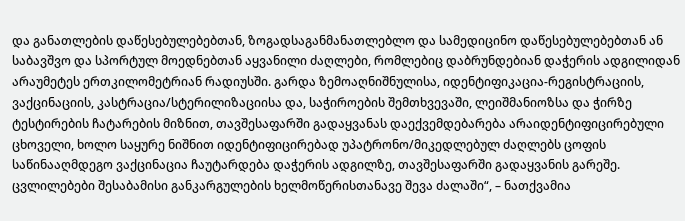და განათლების დაწესებულებებთან, ზოგადსაგანმანათლებლო და სამედიცინო დაწესებულებებთან ან საბავშვო და სპორტულ მოედნებთან აყვანილი ძაღლები, რომლებიც დაბრუნდებიან დაჭერის ადგილიდან არაუმეტეს ერთკილომეტრიან რადიუსში. გარდა ზემოაღნიშნულისა, იდენტიფიკაცია-რეგისტრაციის, ვაქცინაციის, კასტრაცია/სტერილიზაციისა და, საჭიროების შემთხვევაში, ლეიშმანიოზსა და ჭირზე ტესტირების ჩატარების მიზნით, თავშესაფარში გადაყვანას დაექვემდებარება არაიდენტიფიცირებული ცხოველი, ხოლო საყურე ნიშნით იდენტიფიცირებად უპატრონო/მიკედლებულ ძაღლებს ცოფის საწინააღმდეგო ვაქცინაცია ჩაუტარდება დაჭერის ადგილზე, თავშესაფარში გადაყვანის გარეშე. ცვლილებები შესაბამისი განკარგულების ხელმოწერისთანავე შევა ძალაში“, – ნათქვამია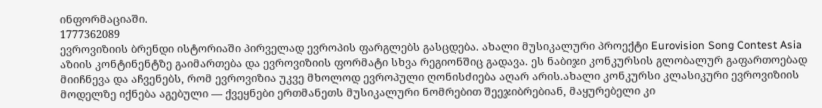ინფორმაციაში.
1777362089
ევროვიზიის ბრენდი ისტორიაში პირველად ევროპის ფარგლებს გასცდება. ახალი მუსიკალური პროექტი Eurovision Song Contest Asia აზიის კონტინენტზე გაიმართება და ევროვიზიის ფორმატი სხვა რეგიონშიც გადავა. ეს ნაბიჯი კონკურსის გლობალურ გაფართოებად მიიჩნევა და აჩვენებს, რომ ევროვიზია უკვე მხოლოდ ევროპული ღონისძიება აღარ არის.ახალი კონკურსი კლასიკური ევროვიზიის მოდელზე იქნება აგებული — ქვეყნები ერთმანეთს მუსიკალური ნომრებით შეეჯიბრებიან, მაყურებელი კი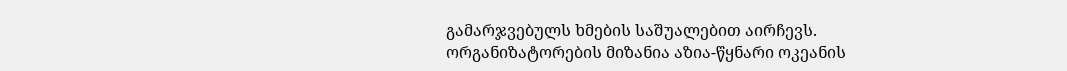გამარჯვებულს ხმების საშუალებით აირჩევს. ორგანიზატორების მიზანია აზია-წყნარი ოკეანის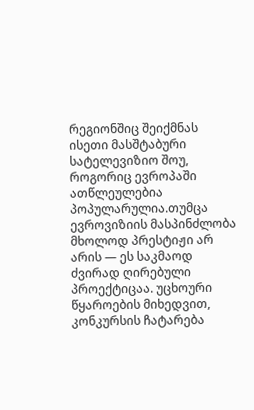რეგიონშიც შეიქმნას ისეთი მასშტაბური სატელევიზიო შოუ, როგორიც ევროპაში ათწლეულებია პოპულარულია.თუმცა ევროვიზიის მასპინძლობა მხოლოდ პრესტიჟი არ არის — ეს საკმაოდ ძვირად ღირებული პროექტიცაა. უცხოური წყაროების მიხედვით, კონკურსის ჩატარება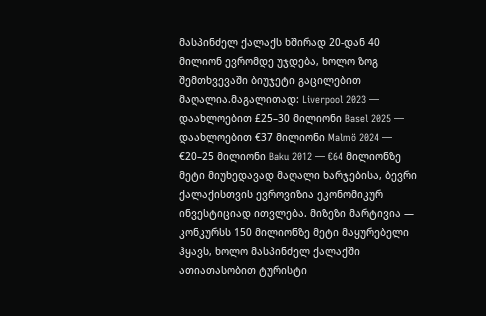მასპინძელ ქალაქს ხშირად 20-დან 40 მილიონ ევრომდე უჯდება, ხოლო ზოგ შემთხვევაში ბიუჯეტი გაცილებით მაღალია.მაგალითად: Liverpool 2023 — დაახლოებით £25–30 მილიონი Basel 2025 — დაახლოებით €37 მილიონი Malmö 2024 — €20–25 მილიონი Baku 2012 — €64 მილიონზე მეტი მიუხედავად მაღალი ხარჯებისა, ბევრი ქალაქისთვის ევროვიზია ეკონომიკურ ინვესტიციად ითვლება. მიზეზი მარტივია — კონკურსს 150 მილიონზე მეტი მაყურებელი ჰყავს, ხოლო მასპინძელ ქალაქში ათიათასობით ტურისტი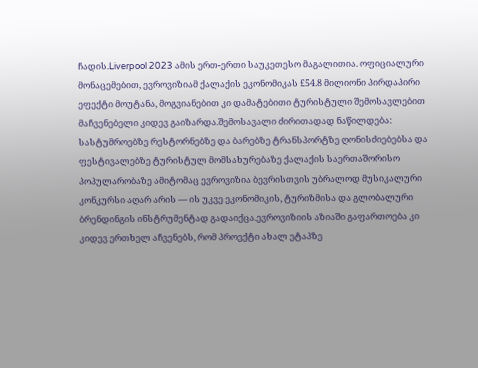ჩადის.Liverpool 2023 ამის ერთ-ერთი საუკეთესო მაგალითია. ოფიციალური მონაცემებით, ევროვიზიამ ქალაქის ეკონომიკას £54.8 მილიონი პირდაპირი ეფექტი მოუტანა, მოგვიანებით კი დამატებითი ტურისტული შემოსავლებით მაჩვენებელი კიდევ გაიზარდა.შემოსავალი ძირითადად ნაწილდება: სასტუმროებზე რესტორნებზე და ბარებზე ტრანსპორტზე ღონისძიებებსა და ფესტივალებზე ტურისტულ მომსახურებაზე ქალაქის საერთაშორისო პოპულარობაზე ამიტომაც ევროვიზია ბევრისთვის უბრალოდ მუსიკალური კონკურსი აღარ არის — ის უკვე ეკონომიკის, ტურიზმისა და გლობალური ბრენდინგის ინსტრუმენტად გადაიქცა.ევროვიზიის აზიაში გაფართოება კი კიდევ ერთხელ აჩვენებს, რომ პროექტი ახალ ეტაპზე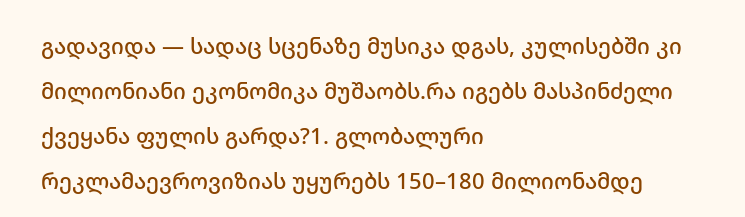გადავიდა — სადაც სცენაზე მუსიკა დგას, კულისებში კი მილიონიანი ეკონომიკა მუშაობს.რა იგებს მასპინძელი ქვეყანა ფულის გარდა?1. გლობალური რეკლამაევროვიზიას უყურებს 150–180 მილიონამდე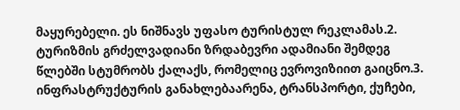მაყურებელი. ეს ნიშნავს უფასო ტურისტულ რეკლამას.2. ტურიზმის გრძელვადიანი ზრდაბევრი ადამიანი შემდეგ წლებში სტუმრობს ქალაქს, რომელიც ევროვიზიით გაიცნო.3. ინფრასტრუქტურის განახლებაარენა, ტრანსპორტი, ქუჩები,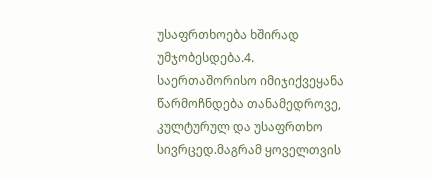უსაფრთხოება ხშირად უმჯობესდება.4. საერთაშორისო იმიჯიქვეყანა წარმოჩნდება თანამედროვე, კულტურულ და უსაფრთხო სივრცედ.მაგრამ ყოველთვის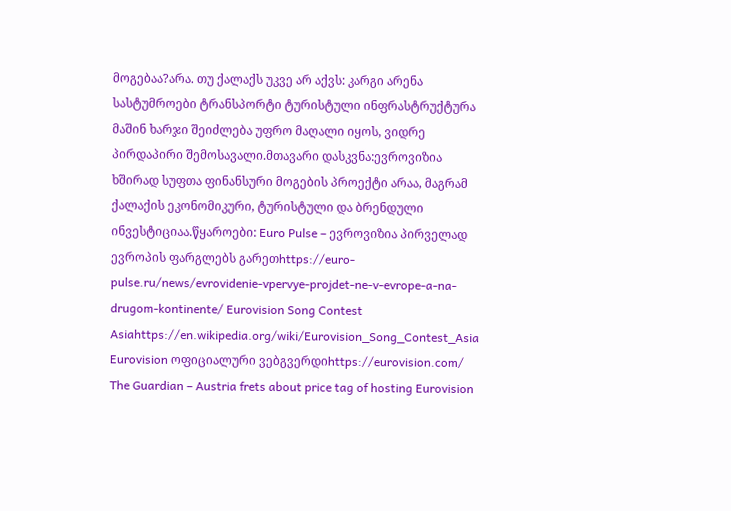მოგებაა?არა. თუ ქალაქს უკვე არ აქვს: კარგი არენა სასტუმროები ტრანსპორტი ტურისტული ინფრასტრუქტურა მაშინ ხარჯი შეიძლება უფრო მაღალი იყოს, ვიდრე პირდაპირი შემოსავალი.მთავარი დასკვნა:ევროვიზია ხშირად სუფთა ფინანსური მოგების პროექტი არაა, მაგრამ ქალაქის ეკონომიკური, ტურისტული და ბრენდული ინვესტიციაა.წყაროები: Euro Pulse – ევროვიზია პირველად ევროპის ფარგლებს გარეთhttps://euro-pulse.ru/news/evrovidenie-vpervye-projdet-ne-v-evrope-a-na-drugom-kontinente/ Eurovision Song Contest Asiahttps://en.wikipedia.org/wiki/Eurovision_Song_Contest_Asia Eurovision ოფიციალური ვებგვერდიhttps://eurovision.com/ The Guardian – Austria frets about price tag of hosting Eurovision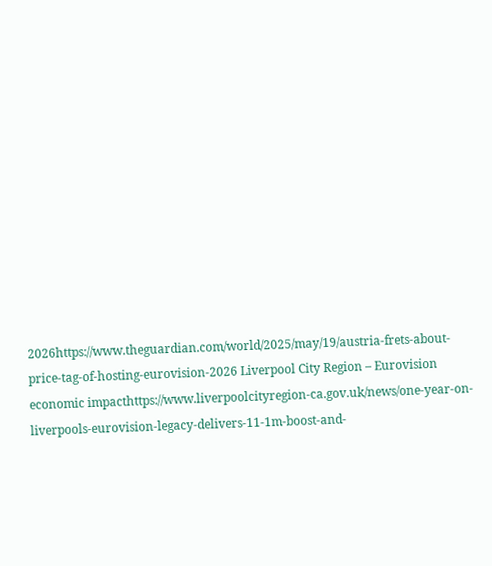2026https://www.theguardian.com/world/2025/may/19/austria-frets-about-price-tag-of-hosting-eurovision-2026 Liverpool City Region – Eurovision economic impacthttps://www.liverpoolcityregion-ca.gov.uk/news/one-year-on-liverpools-eurovision-legacy-delivers-11-1m-boost-and-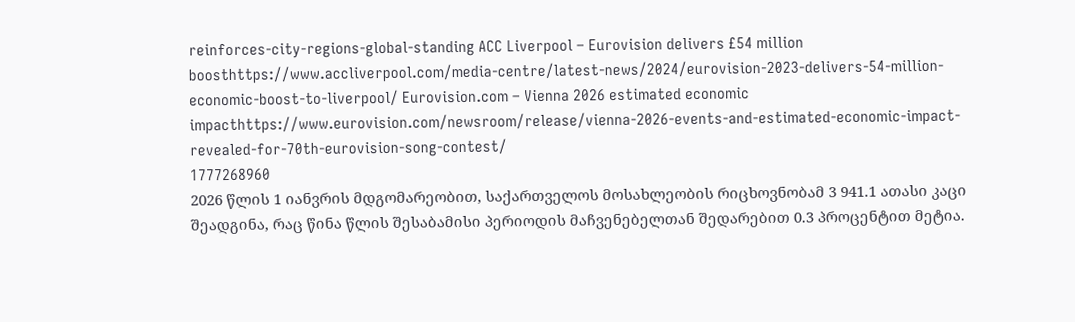reinforces-city-regions-global-standing ACC Liverpool – Eurovision delivers £54 million boosthttps://www.accliverpool.com/media-centre/latest-news/2024/eurovision-2023-delivers-54-million-economic-boost-to-liverpool/ Eurovision.com – Vienna 2026 estimated economic impacthttps://www.eurovision.com/newsroom/release/vienna-2026-events-and-estimated-economic-impact-revealed-for-70th-eurovision-song-contest/
1777268960
2026 წლის 1 იანვრის მდგომარეობით, საქართველოს მოსახლეობის რიცხოვნობამ 3 941.1 ათასი კაცი შეადგინა, რაც წინა წლის შესაბამისი პერიოდის მაჩვენებელთან შედარებით 0.3 პროცენტით მეტია.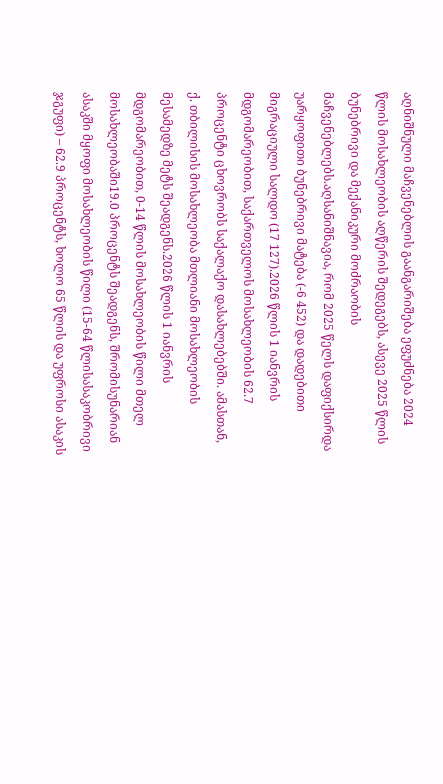აღნიშნული მაჩვენებლის გაანგარიშება ეფუძნება 2024 წლის მოსახლეობის აღწერის შედეგებს, ასევე 2025 წლის ბუნებრივი და მექანიკური მოძრაობის მაჩვენებლებს.აღსანიშნავია, რომ 2025 წელს დაფიქსირდა უარყოფითი ბუნებრივი მატება (-6 452) და დადებითი მიგრაციული სალდო (17 127).2026 წლის 1 იანვრის მდგომარეობით, საქართველოს მოსახლეობის 62.7 პროცენტი ცხოვრობს საქალაქო დასახლებებში. ამასთან, ქ. თბილისის მოსახლეობა მთლიანი მოსახლეობის მესამედზე მეტს შეადგენს.2026 წლის 1 იანვრის მდგომარეობით, 0-14 წლის მოსახლეობის წილი მთელ მოსახლეობაში19.0 პროცენტს შეადგენს, შრომისუნარიან ასაკში მყოფი მოსახლეობის წილი (15-64 წლისასაკობრივი ჯგუფი) – 62.9 პროცენტს, ხოლო 65 წლის და უფროსი ასაკის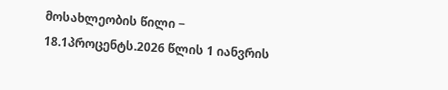მოსახლეობის წილი − 18.1პროცენტს.2026 წლის 1 იანვრის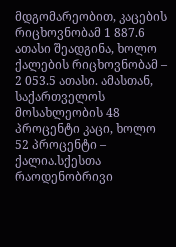მდგომარეობით, კაცების რიცხოვნობამ 1 887.6 ათასი შეადგინა, ხოლო ქალების რიცხოვნობამ – 2 053.5 ათასი. ამასთან, საქართველოს მოსახლეობის 48 პროცენტი კაცი, ხოლო 52 პროცენტი – ქალია.სქესთა რაოდენობრივი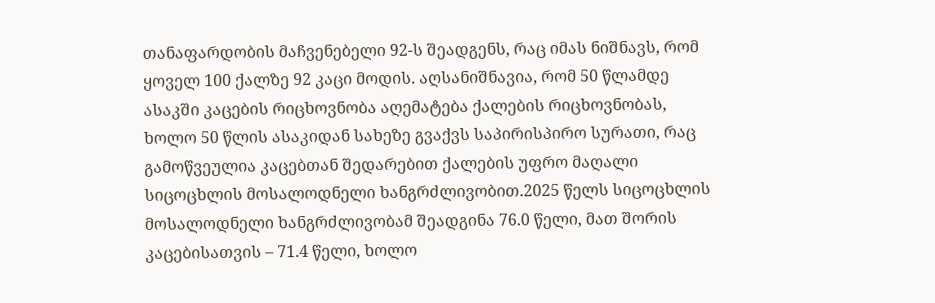თანაფარდობის მაჩვენებელი 92-ს შეადგენს, რაც იმას ნიშნავს, რომ ყოველ 100 ქალზე 92 კაცი მოდის. აღსანიშნავია, რომ 50 წლამდე ასაკში კაცების რიცხოვნობა აღემატება ქალების რიცხოვნობას, ხოლო 50 წლის ასაკიდან სახეზე გვაქვს საპირისპირო სურათი, რაც გამოწვეულია კაცებთან შედარებით ქალების უფრო მაღალი სიცოცხლის მოსალოდნელი ხანგრძლივობით.2025 წელს სიცოცხლის მოსალოდნელი ხანგრძლივობამ შეადგინა 76.0 წელი, მათ შორის კაცებისათვის – 71.4 წელი, ხოლო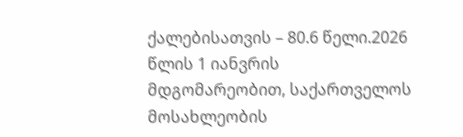ქალებისათვის – 80.6 წელი.2026 წლის 1 იანვრის მდგომარეობით, საქართველოს მოსახლეობის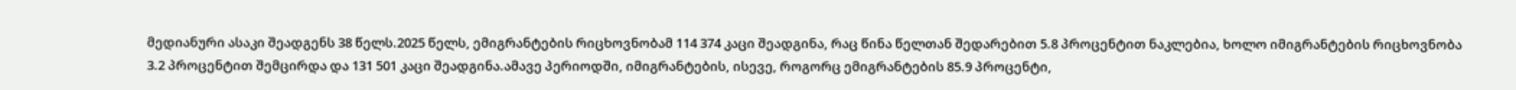მედიანური ასაკი შეადგენს 38 წელს.2025 წელს, ემიგრანტების რიცხოვნობამ 114 374 კაცი შეადგინა, რაც წინა წელთან შედარებით 5.8 პროცენტით ნაკლებია, ხოლო იმიგრანტების რიცხოვნობა 3.2 პროცენტით შემცირდა და 131 501 კაცი შეადგინა.ამავე პერიოდში, იმიგრანტების, ისევე, როგორც ემიგრანტების 85.9 პროცენტი,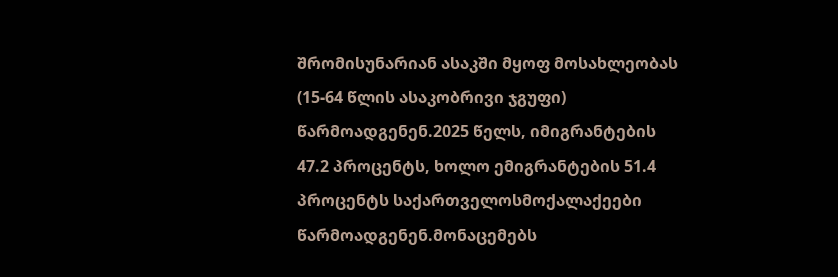შრომისუნარიან ასაკში მყოფ მოსახლეობას (15-64 წლის ასაკობრივი ჯგუფი) წარმოადგენენ.2025 წელს, იმიგრანტების 47.2 პროცენტს, ხოლო ემიგრანტების 51.4 პროცენტს საქართველოსმოქალაქეები წარმოადგენენ.მონაცემებს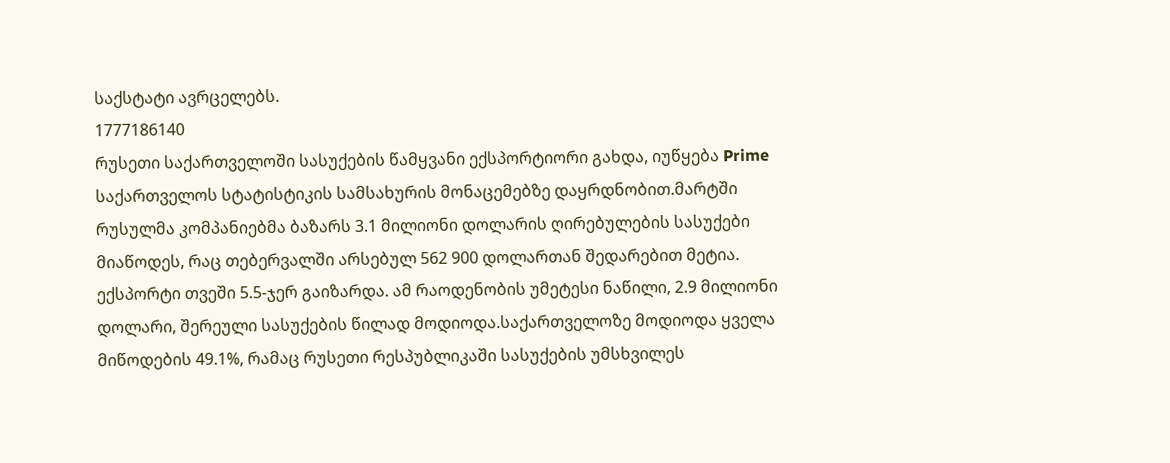საქსტატი ავრცელებს.
1777186140
რუსეთი საქართველოში სასუქების წამყვანი ექსპორტიორი გახდა, იუწყება Prime საქართველოს სტატისტიკის სამსახურის მონაცემებზე დაყრდნობით.მარტში რუსულმა კომპანიებმა ბაზარს 3.1 მილიონი დოლარის ღირებულების სასუქები მიაწოდეს, რაც თებერვალში არსებულ 562 900 დოლართან შედარებით მეტია. ექსპორტი თვეში 5.5-ჯერ გაიზარდა. ამ რაოდენობის უმეტესი ნაწილი, 2.9 მილიონი დოლარი, შერეული სასუქების წილად მოდიოდა.საქართველოზე მოდიოდა ყველა მიწოდების 49.1%, რამაც რუსეთი რესპუბლიკაში სასუქების უმსხვილეს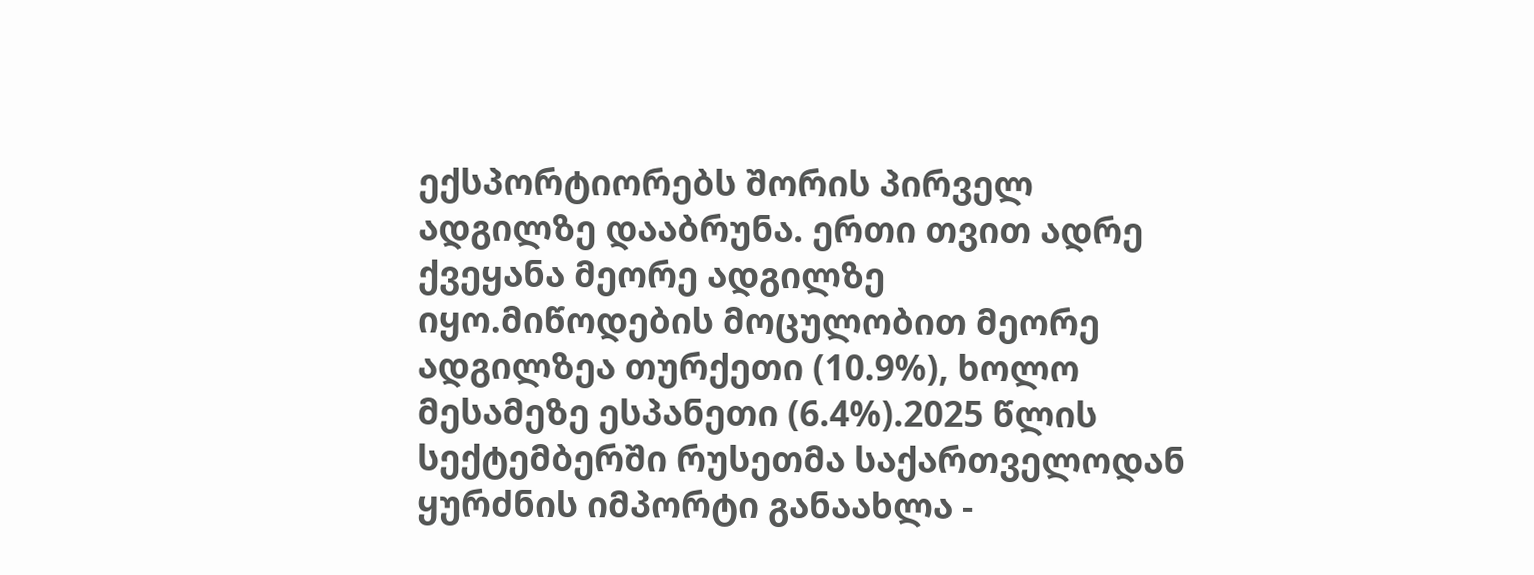ექსპორტიორებს შორის პირველ ადგილზე დააბრუნა. ერთი თვით ადრე ქვეყანა მეორე ადგილზე იყო.მიწოდების მოცულობით მეორე ადგილზეა თურქეთი (10.9%), ხოლო მესამეზე ესპანეთი (6.4%).2025 წლის სექტემბერში რუსეთმა საქართველოდან ყურძნის იმპორტი განაახლა -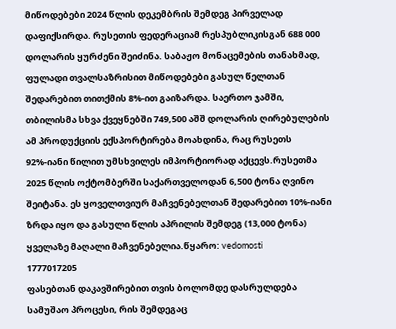მიწოდებები 2024 წლის დეკემბრის შემდეგ პირველად დაფიქსირდა. რუსეთის ფედერაციამ რესპუბლიკისგან 688 000 დოლარის ყურძენი შეიძინა. საბაჟო მონაცემების თანახმად, ფულადი თვალსაზრისით მიწოდებები გასულ წელთან შედარებით თითქმის 8%-ით გაიზარდა. საერთო ჯამში, თბილისმა სხვა ქვეყნებში 749,500 აშშ დოლარის ღირებულების ამ პროდუქციის ექსპორტირება მოახდინა, რაც რუსეთს 92%-იანი წილით უმსხვილეს იმპორტიორად აქცევს.რუსეთმა 2025 წლის ოქტომბერში საქართველოდან 6,500 ტონა ღვინო შეიტანა. ეს ყოველთვიურ მაჩვენებელთან შედარებით 10%-იანი ზრდა იყო და გასული წლის აპრილის შემდეგ (13,000 ტონა) ყველაზე მაღალი მაჩვენებელია.წყარო: vedomosti
1777017205
ფასებთან დაკავშირებით თვის ბოლომდე დასრულდება სამუშაო პროცესი, რის შემდეგაც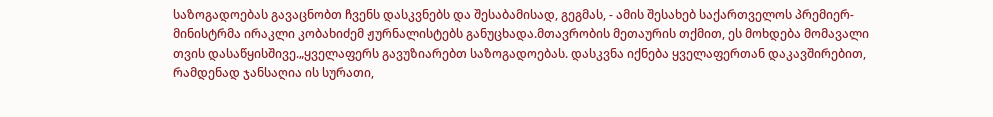საზოგადოებას გავაცნობთ ჩვენს დასკვნებს და შესაბამისად, გეგმას, - ამის შესახებ საქართველოს პრემიერ-მინისტრმა ირაკლი კობახიძემ ჟურნალისტებს განუცხადა.მთავრობის მეთაურის თქმით, ეს მოხდება მომავალი თვის დასაწყისშივე.„ყველაფერს გავუზიარებთ საზოგადოებას. დასკვნა იქნება ყველაფერთან დაკავშირებით, რამდენად ჯანსაღია ის სურათი,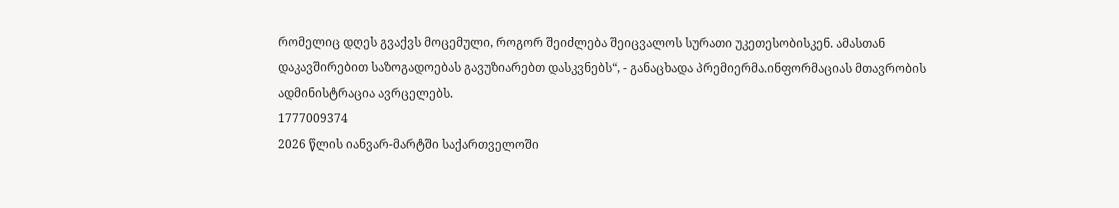რომელიც დღეს გვაქვს მოცემული, როგორ შეიძლება შეიცვალოს სურათი უკეთესობისკენ. ამასთან დაკავშირებით საზოგადოებას გავუზიარებთ დასკვნებს“, - განაცხადა პრემიერმა.ინფორმაციას მთავრობის ადმინისტრაცია ავრცელებს.
1777009374
2026 წლის იანვარ-მარტში საქართველოში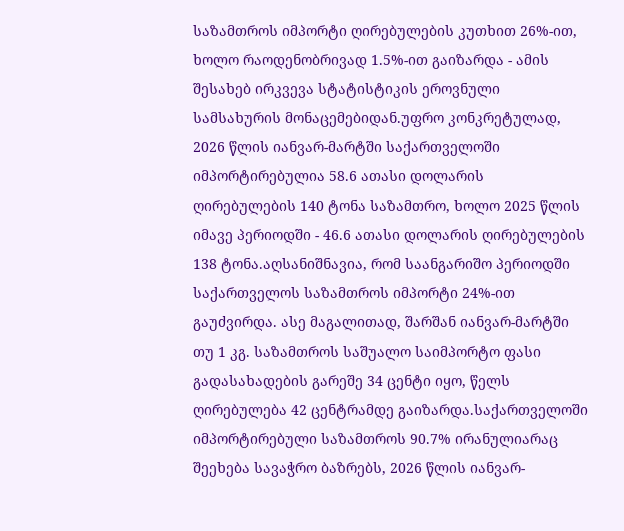საზამთროს იმპორტი ღირებულების კუთხით 26%-ით, ხოლო რაოდენობრივად 1.5%-ით გაიზარდა - ამის შესახებ ირკვევა სტატისტიკის ეროვნული სამსახურის მონაცემებიდან.უფრო კონკრეტულად, 2026 წლის იანვარ-მარტში საქართველოში იმპორტირებულია 58.6 ათასი დოლარის ღირებულების 140 ტონა საზამთრო, ხოლო 2025 წლის იმავე პერიოდში - 46.6 ათასი დოლარის ღირებულების 138 ტონა.აღსანიშნავია, რომ საანგარიშო პერიოდში საქართველოს საზამთროს იმპორტი 24%-ით გაუძვირდა. ასე მაგალითად, შარშან იანვარ-მარტში თუ 1 კგ. საზამთროს საშუალო საიმპორტო ფასი გადასახადების გარეშე 34 ცენტი იყო, წელს ღირებულება 42 ცენტრამდე გაიზარდა.საქართველოში იმპორტირებული საზამთროს 90.7% ირანულიარაც შეეხება სავაჭრო ბაზრებს, 2026 წლის იანვარ-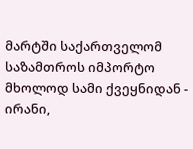მარტში საქართველომ საზამთროს იმპორტო მხოლოდ სამი ქვეყნიდან - ირანი,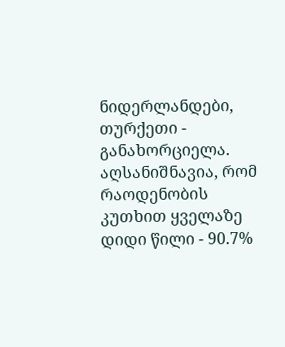ნიდერლანდები, თურქეთი - განახორციელა. აღსანიშნავია, რომ რაოდენობის კუთხით ყველაზე დიდი წილი - 90.7%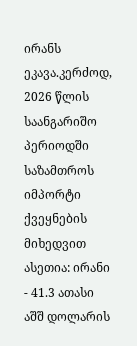ირანს ეკავა.კერძოდ, 2026 წლის საანგარიშო პერიოდში საზამთროს იმპორტი ქვეყნების მიხედვით ასეთია: ირანი - 41.3 ათასი აშშ დოლარის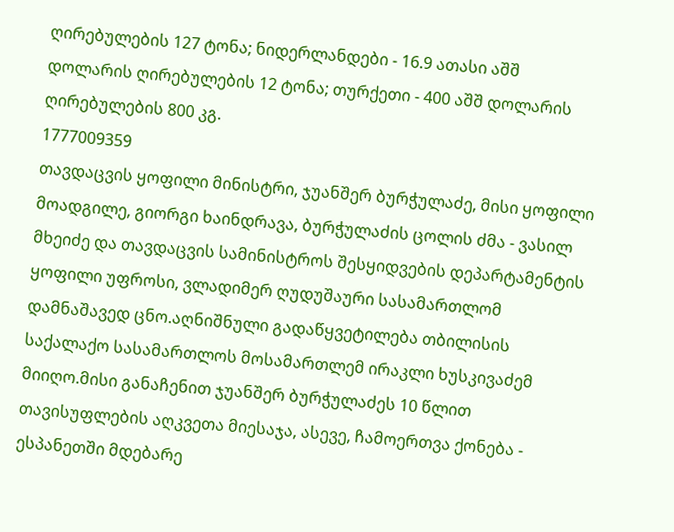ღირებულების 127 ტონა; ნიდერლანდები - 16.9 ათასი აშშ დოლარის ღირებულების 12 ტონა; თურქეთი - 400 აშშ დოლარის ღირებულების 800 კგ.
1777009359
თავდაცვის ყოფილი მინისტრი, ჯუანშერ ბურჭულაძე, მისი ყოფილი მოადგილე, გიორგი ხაინდრავა, ბურჭულაძის ცოლის ძმა - ვასილ მხეიძე და თავდაცვის სამინისტროს შესყიდვების დეპარტამენტის ყოფილი უფროსი, ვლადიმერ ღუდუშაური სასამართლომ დამნაშავედ ცნო.აღნიშნული გადაწყვეტილება თბილისის საქალაქო სასამართლოს მოსამართლემ ირაკლი ხუსკივაძემ მიიღო.მისი განაჩენით ჯუანშერ ბურჭულაძეს 10 წლით თავისუფლების აღკვეთა მიესაჯა, ასევე, ჩამოერთვა ქონება - ესპანეთში მდებარე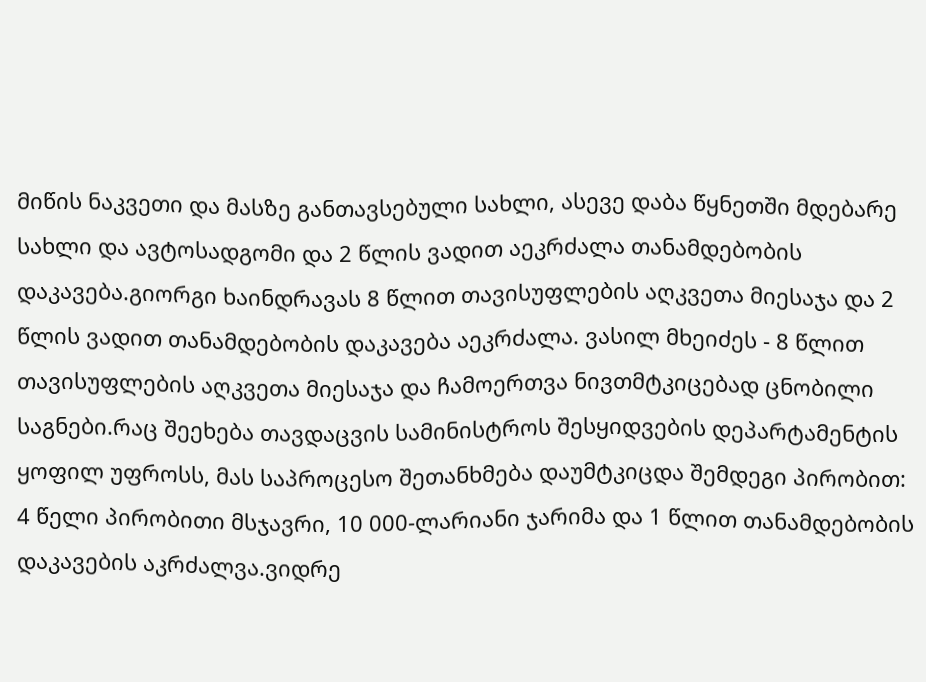მიწის ნაკვეთი და მასზე განთავსებული სახლი, ასევე დაბა წყნეთში მდებარე სახლი და ავტოსადგომი და 2 წლის ვადით აეკრძალა თანამდებობის დაკავება.გიორგი ხაინდრავას 8 წლით თავისუფლების აღკვეთა მიესაჯა და 2 წლის ვადით თანამდებობის დაკავება აეკრძალა. ვასილ მხეიძეს - 8 წლით თავისუფლების აღკვეთა მიესაჯა და ჩამოერთვა ნივთმტკიცებად ცნობილი საგნები.რაც შეეხება თავდაცვის სამინისტროს შესყიდვების დეპარტამენტის ყოფილ უფროსს, მას საპროცესო შეთანხმება დაუმტკიცდა შემდეგი პირობით: 4 წელი პირობითი მსჯავრი, 10 000-ლარიანი ჯარიმა და 1 წლით თანამდებობის დაკავების აკრძალვა.ვიდრე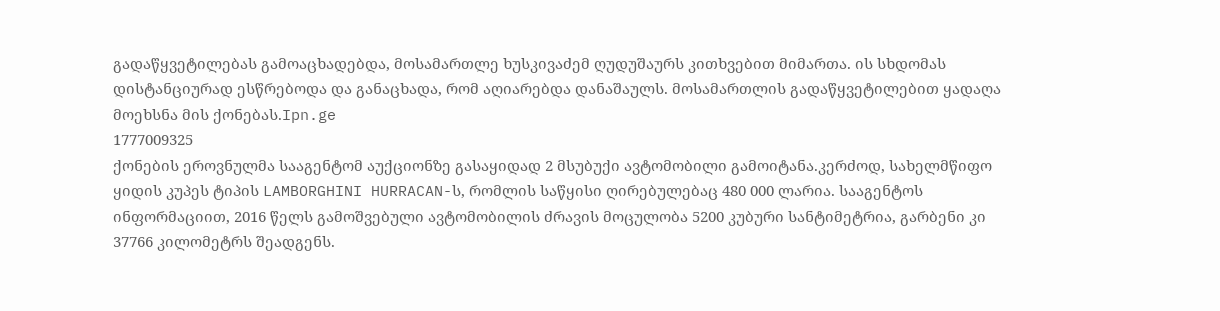გადაწყვეტილებას გამოაცხადებდა, მოსამართლე ხუსკივაძემ ღუდუშაურს კითხვებით მიმართა. ის სხდომას დისტანციურად ესწრებოდა და განაცხადა, რომ აღიარებდა დანაშაულს. მოსამართლის გადაწყვეტილებით ყადაღა მოეხსნა მის ქონებას.Ipn.ge
1777009325
ქონების ეროვნულმა სააგენტომ აუქციონზე გასაყიდად 2 მსუბუქი ავტომობილი გამოიტანა.კერძოდ, სახელმწიფო ყიდის კუპეს ტიპის LAMBORGHINI HURRACAN-ს, რომლის საწყისი ღირებულებაც 480 000 ლარია. სააგენტოს ინფორმაციით, 2016 წელს გამოშვებული ავტომობილის ძრავის მოცულობა 5200 კუბური სანტიმეტრია, გარბენი კი 37766 კილომეტრს შეადგენს.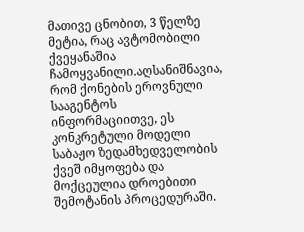მათივე ცნობით, 3 წელზე მეტია, რაც ავტომობილი ქვეყანაშია ჩამოყვანილი.აღსანიშნავია, რომ ქონების ეროვნული სააგენტოს ინფორმაციითვე, ეს კონკრეტული მოდელი საბაჟო ზედამხედველობის ქვეშ იმყოფება და მოქცეულია დროებითი შემოტანის პროცედურაში.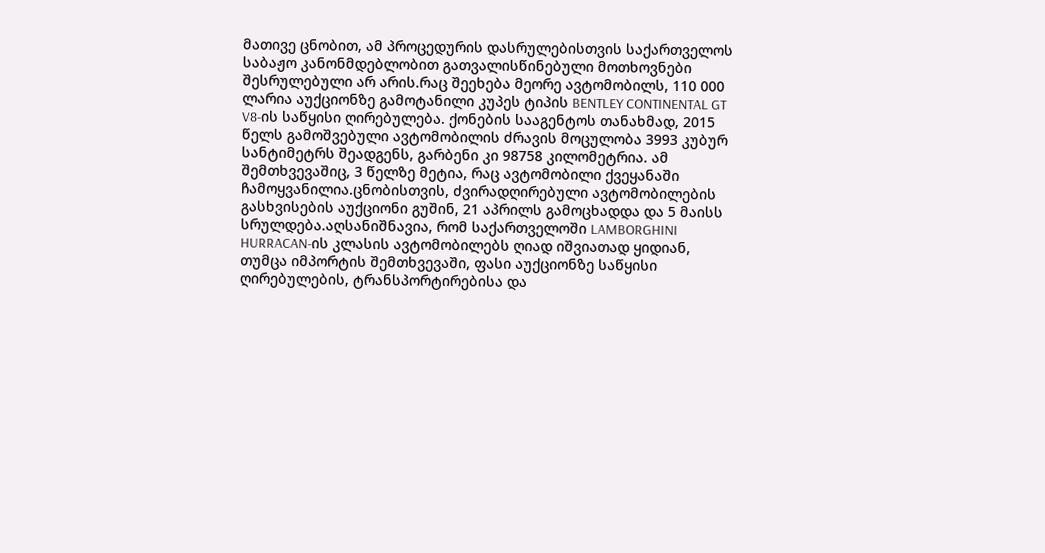მათივე ცნობით, ამ პროცედურის დასრულებისთვის საქართველოს საბაჟო კანონმდებლობით გათვალისწინებული მოთხოვნები შესრულებული არ არის.რაც შეეხება მეორე ავტომობილს, 110 000 ლარია აუქციონზე გამოტანილი კუპეს ტიპის BENTLEY CONTINENTAL GT V8-ის საწყისი ღირებულება. ქონების სააგენტოს თანახმად, 2015 წელს გამოშვებული ავტომობილის ძრავის მოცულობა 3993 კუბურ სანტიმეტრს შეადგენს, გარბენი კი 98758 კილომეტრია. ამ შემთხვევაშიც, 3 წელზე მეტია, რაც ავტომობილი ქვეყანაში ჩამოყვანილია.ცნობისთვის, ძვირადღირებული ავტომობილების გასხვისების აუქციონი გუშინ, 21 აპრილს გამოცხადდა და 5 მაისს სრულდება.აღსანიშნავია, რომ საქართველოში LAMBORGHINI HURRACAN-ის კლასის ავტომობილებს ღიად იშვიათად ყიდიან, თუმცა იმპორტის შემთხვევაში, ფასი აუქციონზე საწყისი ღირებულების, ტრანსპორტირებისა და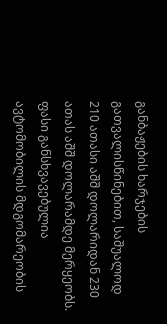განბაჟების ხარჯების გათვალისწინებით, საშუალოდ 210 ათასი აშშ დოლარიდან 230 ათას აშშ დოლარამდე მერყეობს. ფასი განსხვავებულია ავტომობილის მდგომარეობის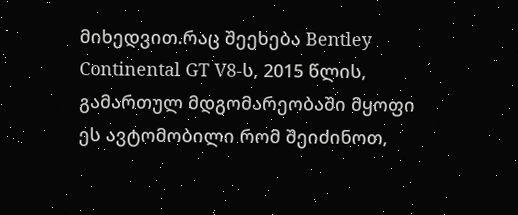მიხედვით.რაც შეეხება Bentley Continental GT V8-ს, 2015 წლის, გამართულ მდგომარეობაში მყოფი ეს ავტომობილი რომ შეიძინოთ,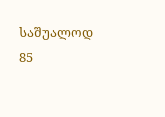საშუალოდ 85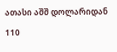ათასი აშშ დოლარიდან 110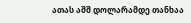ათას აშშ დოლარამდე თანხაა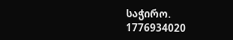საჭირო.
1776934020